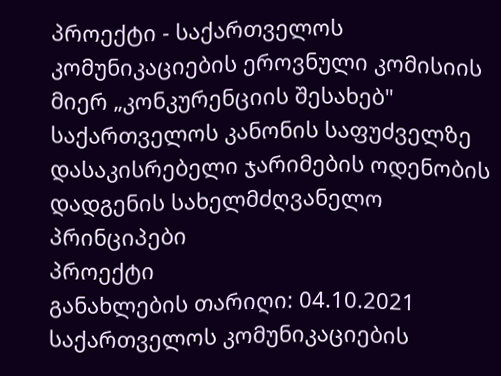პროექტი - საქართველოს კომუნიკაციების ეროვნული კომისიის მიერ „კონკურენციის შესახებ" საქართველოს კანონის საფუძველზე დასაკისრებელი ჯარიმების ოდენობის დადგენის სახელმძღვანელო პრინციპები
პროექტი
განახლების თარიღი: 04.10.2021
საქართველოს კომუნიკაციების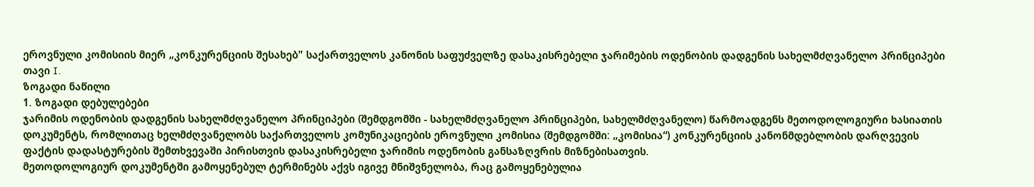ეროვნული კომისიის მიერ „კონკურენციის შესახებ" საქართველოს კანონის საფუძველზე დასაკისრებელი ჯარიმების ოდენობის დადგენის სახელმძღვანელო პრინციპები
თავი I.
ზოგადი ნაწილი
1. ზოგადი დებულებები
ჯარიმის ოდენობის დადგენის სახელმძღვანელო პრინციპები (შემდგომში - სახელმძღვანელო პრინციპები, სახელმძღვანელო) წარმოადგენს მეთოდოლოგიური ხასიათის დოკუმენტს, რომლითაც ხელმძღვანელობს საქართველოს კომუნიკაციების ეროვნული კომისია (შემდგომში: „კომისია“) კონკურენციის კანონმდებლობის დარღვევის ფაქტის დადასტურების შემთხვევაში პირისთვის დასაკისრებელი ჯარიმის ოდენობის განსაზღვრის მიზნებისათვის.
მეთოდოლოგიურ დოკუმენტში გამოყენებულ ტერმინებს აქვს იგივე მნიშვნელობა, რაც გამოყენებულია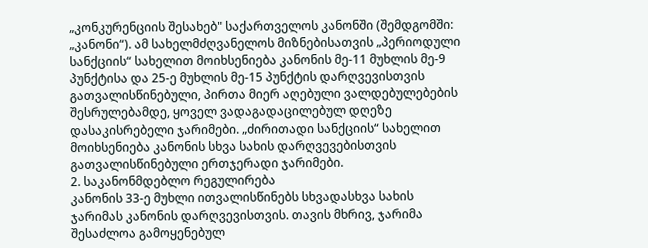„კონკურენციის შესახებ" საქართველოს კანონში (შემდგომში: „კანონი“). ამ სახელმძღვანელოს მიზნებისათვის „პერიოდული სანქციის“ სახელით მოიხსენიება კანონის მე-11 მუხლის მე-9 პუნქტისა და 25-ე მუხლის მე-15 პუნქტის დარღვევისთვის გათვალისწინებული, პირთა მიერ აღებული ვალდებულებების შესრულებამდე, ყოველ ვადაგადაცილებულ დღეზე დასაკისრებელი ჯარიმები. „ძირითადი სანქციის“ სახელით მოიხსენიება კანონის სხვა სახის დარღვევებისთვის გათვალისწინებული ერთჯერადი ჯარიმები.
2. საკანონმდებლო რეგულირება
კანონის 33-ე მუხლი ითვალისწინებს სხვადასხვა სახის ჯარიმას კანონის დარღვევისთვის. თავის მხრივ, ჯარიმა შესაძლოა გამოყენებულ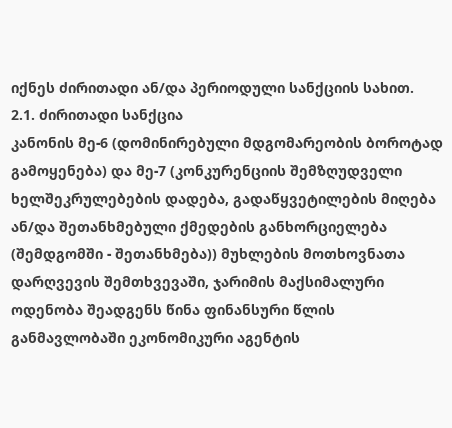იქნეს ძირითადი ან/და პერიოდული სანქციის სახით.
2.1. ძირითადი სანქცია
კანონის მე-6 (დომინირებული მდგომარეობის ბოროტად გამოყენება) და მე-7 (კონკურენციის შემზღუდველი ხელშეკრულებების დადება, გადაწყვეტილების მიღება ან/და შეთანხმებული ქმედების განხორციელება (შემდგომში - შეთანხმება)) მუხლების მოთხოვნათა დარღვევის შემთხვევაში, ჯარიმის მაქსიმალური ოდენობა შეადგენს წინა ფინანსური წლის განმავლობაში ეკონომიკური აგენტის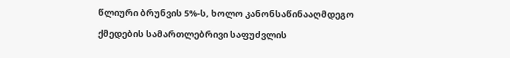წლიური ბრუნვის 5%-ს, ხოლო კანონსაწინააღმდეგო ქმედების სამართლებრივი საფუძვლის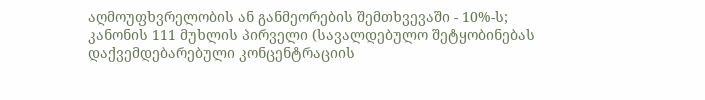აღმოუფხვრელობის ან განმეორების შემთხვევაში - 10%-ს;
კანონის 111 მუხლის პირველი (სავალდებულო შეტყობინებას დაქვემდებარებული კონცენტრაციის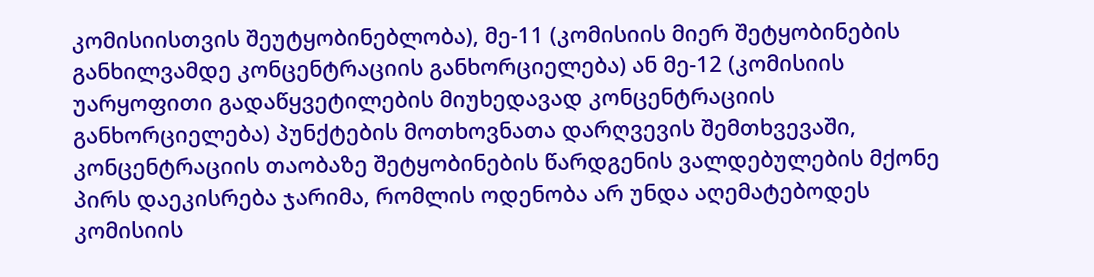კომისიისთვის შეუტყობინებლობა), მე-11 (კომისიის მიერ შეტყობინების განხილვამდე კონცენტრაციის განხორციელება) ან მე-12 (კომისიის უარყოფითი გადაწყვეტილების მიუხედავად კონცენტრაციის განხორციელება) პუნქტების მოთხოვნათა დარღვევის შემთხვევაში, კონცენტრაციის თაობაზე შეტყობინების წარდგენის ვალდებულების მქონე პირს დაეკისრება ჯარიმა, რომლის ოდენობა არ უნდა აღემატებოდეს კომისიის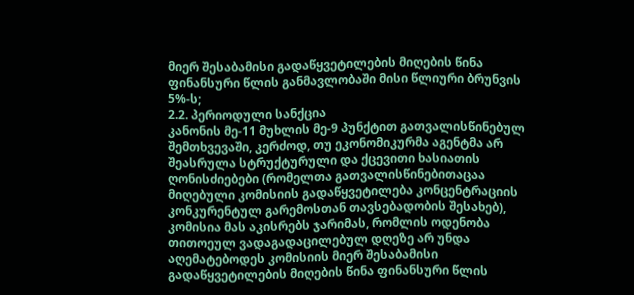მიერ შესაბამისი გადაწყვეტილების მიღების წინა ფინანსური წლის განმავლობაში მისი წლიური ბრუნვის 5%-ს;
2.2. პერიოდული სანქცია
კანონის მე-11 მუხლის მე-9 პუნქტით გათვალისწინებულ შემთხვევაში, კერძოდ, თუ ეკონომიკურმა აგენტმა არ შეასრულა სტრუქტურული და ქცევითი ხასიათის ღონისძიებები (რომელთა გათვალისწინებითაცაა მიღებული კომისიის გადაწყვეტილება კონცენტრაციის კონკურენტულ გარემოსთან თავსებადობის შესახებ), კომისია მას აკისრებს ჯარიმას, რომლის ოდენობა თითოეულ ვადაგადაცილებულ დღეზე არ უნდა აღემატებოდეს კომისიის მიერ შესაბამისი გადაწყვეტილების მიღების წინა ფინანსური წლის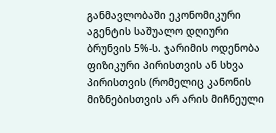განმავლობაში ეკონომიკური აგენტის საშუალო დღიური ბრუნვის 5%-ს. ჯარიმის ოდენობა ფიზიკური პირისთვის ან სხვა პირისთვის (რომელიც კანონის მიზნებისთვის არ არის მიჩნეული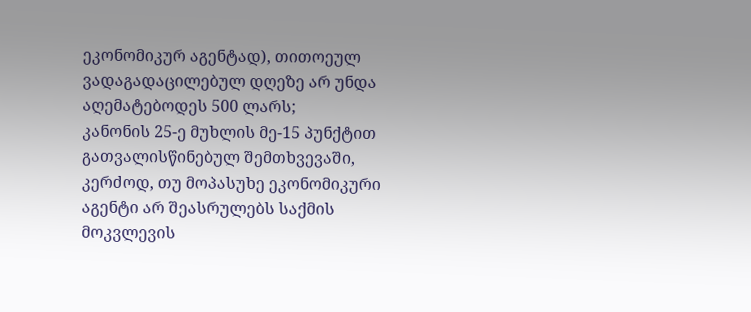ეკონომიკურ აგენტად), თითოეულ ვადაგადაცილებულ დღეზე არ უნდა აღემატებოდეს 500 ლარს;
კანონის 25-ე მუხლის მე-15 პუნქტით გათვალისწინებულ შემთხვევაში, კერძოდ, თუ მოპასუხე ეკონომიკური აგენტი არ შეასრულებს საქმის მოკვლევის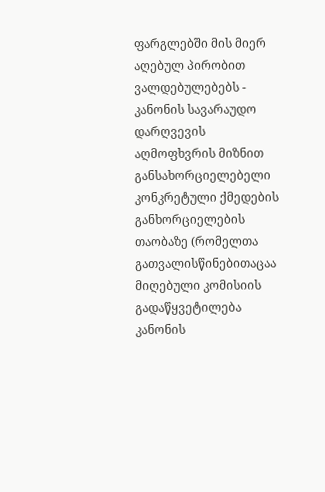ფარგლებში მის მიერ აღებულ პირობით ვალდებულებებს - კანონის სავარაუდო დარღვევის აღმოფხვრის მიზნით განსახორციელებელი კონკრეტული ქმედების განხორციელების თაობაზე (რომელთა გათვალისწინებითაცაა მიღებული კომისიის გადაწყვეტილება კანონის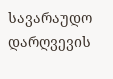სავარაუდო დარღვევის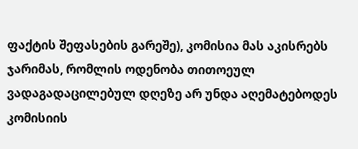ფაქტის შეფასების გარეშე), კომისია მას აკისრებს ჯარიმას, რომლის ოდენობა თითოეულ ვადაგადაცილებულ დღეზე არ უნდა აღემატებოდეს კომისიის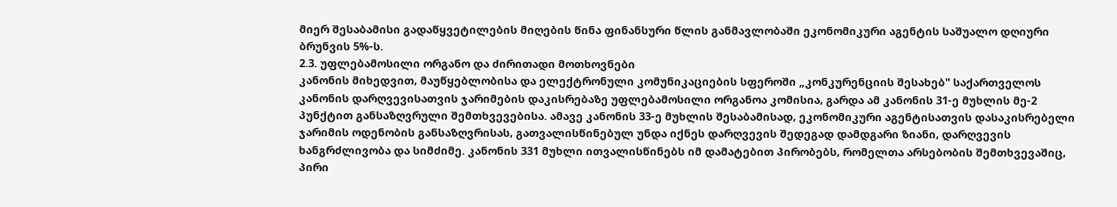მიერ შესაბამისი გადაწყვეტილების მიღების წინა ფინანსური წლის განმავლობაში ეკონომიკური აგენტის საშუალო დღიური ბრუნვის 5%-ს.
2.3. უფლებამოსილი ორგანო და ძირითადი მოთხოვნები
კანონის მიხედვით, მაუწყებლობისა და ელექტრონული კომუნიკაციების სფეროში „კონკურენციის შესახებ" საქართველოს კანონის დარღვევისათვის ჯარიმების დაკისრებაზე უფლებამოსილი ორგანოა კომისია, გარდა ამ კანონის 31-ე მუხლის მე-2 პუნქტით განსაზღვრული შემთხვევებისა. ამავე კანონის 33-ე მუხლის შესაბამისად, ეკონომიკური აგენტისათვის დასაკისრებელი ჯარიმის ოდენობის განსაზღვრისას, გათვალისწინებულ უნდა იქნეს დარღვევის შედეგად დამდგარი ზიანი, დარღვევის ხანგრძლივობა და სიმძიმე. კანონის 331 მუხლი ითვალისწინებს იმ დამატებით პირობებს, რომელთა არსებობის შემთხვევაშიც, პირი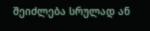შეიძლება სრულად ან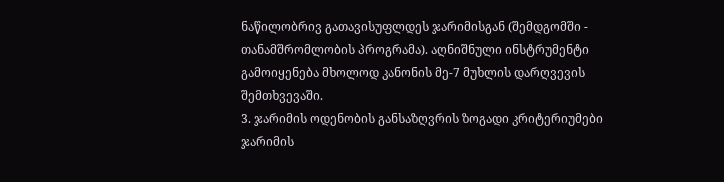ნაწილობრივ გათავისუფლდეს ჯარიმისგან (შემდგომში - თანამშრომლობის პროგრამა). აღნიშნული ინსტრუმენტი გამოიყენება მხოლოდ კანონის მე-7 მუხლის დარღვევის შემთხვევაში.
3. ჯარიმის ოდენობის განსაზღვრის ზოგადი კრიტერიუმები
ჯარიმის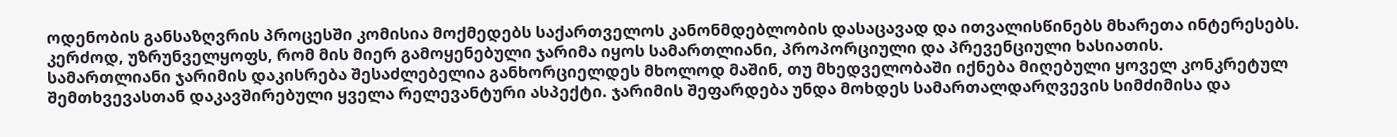ოდენობის განსაზღვრის პროცესში კომისია მოქმედებს საქართველოს კანონმდებლობის დასაცავად და ითვალისწინებს მხარეთა ინტერესებს. კერძოდ, უზრუნველყოფს, რომ მის მიერ გამოყენებული ჯარიმა იყოს სამართლიანი, პროპორციული და პრევენციული ხასიათის.
სამართლიანი ჯარიმის დაკისრება შესაძლებელია განხორციელდეს მხოლოდ მაშინ, თუ მხედველობაში იქნება მიღებული ყოველ კონკრეტულ შემთხვევასთან დაკავშირებული ყველა რელევანტური ასპექტი. ჯარიმის შეფარდება უნდა მოხდეს სამართალდარღვევის სიმძიმისა და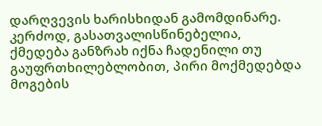დარღვევის ხარისხიდან გამომდინარე. კერძოდ, გასათვალისწინებელია, ქმედება განზრახ იქნა ჩადენილი თუ გაუფრთხილებლობით, პირი მოქმედებდა მოგების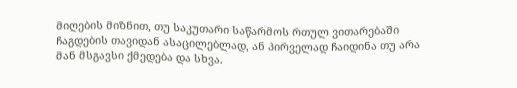მიღების მიზნით, თუ საკუთარი საწარმოს რთულ ვითარებაში ჩაგდების თავიდან ასაცილებლად, ან პირველად ჩაიდინა თუ არა მან მსგავსი ქმედება და სხვა.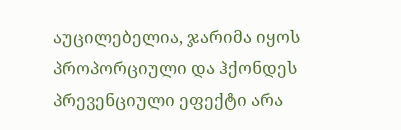აუცილებელია, ჯარიმა იყოს პროპორციული და ჰქონდეს პრევენციული ეფექტი არა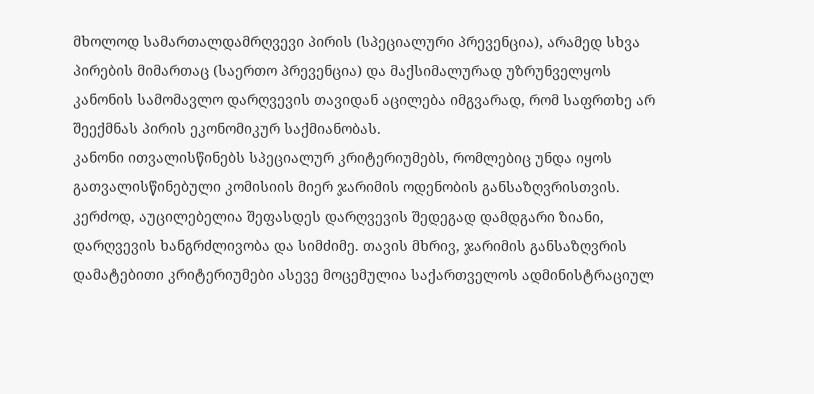მხოლოდ სამართალდამრღვევი პირის (სპეციალური პრევენცია), არამედ სხვა პირების მიმართაც (საერთო პრევენცია) და მაქსიმალურად უზრუნველყოს კანონის სამომავლო დარღვევის თავიდან აცილება იმგვარად, რომ საფრთხე არ შეექმნას პირის ეკონომიკურ საქმიანობას.
კანონი ითვალისწინებს სპეციალურ კრიტერიუმებს, რომლებიც უნდა იყოს გათვალისწინებული კომისიის მიერ ჯარიმის ოდენობის განსაზღვრისთვის. კერძოდ, აუცილებელია შეფასდეს დარღვევის შედეგად დამდგარი ზიანი, დარღვევის ხანგრძლივობა და სიმძიმე. თავის მხრივ, ჯარიმის განსაზღვრის დამატებითი კრიტერიუმები ასევე მოცემულია საქართველოს ადმინისტრაციულ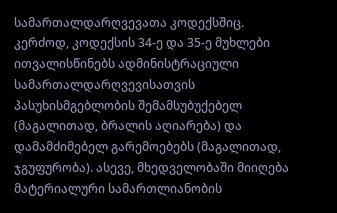სამართალდარღვევათა კოდექსშიც. კერძოდ, კოდექსის 34-ე და 35-ე მუხლები ითვალისწინებს ადმინისტრაციული სამართალდარღვევისათვის პასუხისმგებლობის შემამსუბუქებელ (მაგალითად, ბრალის აღიარება) და დამამძიმებელ გარემოებებს (მაგალითად, ჯგუფურობა). ასევე, მხედველობაში მიიღება მატერიალური სამართლიანობის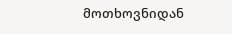მოთხოვნიდან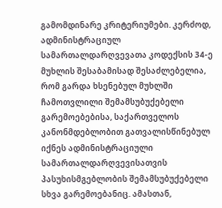გამომდინარე კრიტერიუმები. კერძოდ, ადმინისტრაციულ სამართალდარღვევათა კოდექსის 34-ე მუხლის შესაბამისად შესაძლებელია, რომ გარდა ხსენებულ მუხლში ჩამოთვლილი შემამსუბუქებელი გარემოებებისა, საქართველოს კანონმდებლობით გათვალისწინებულ იქნეს ადმინისტრაციული სამართალდარღვევისათვის პასუხისმგებლობის შემამსუბუქებელი სხვა გარემოებანიც. ამასთან,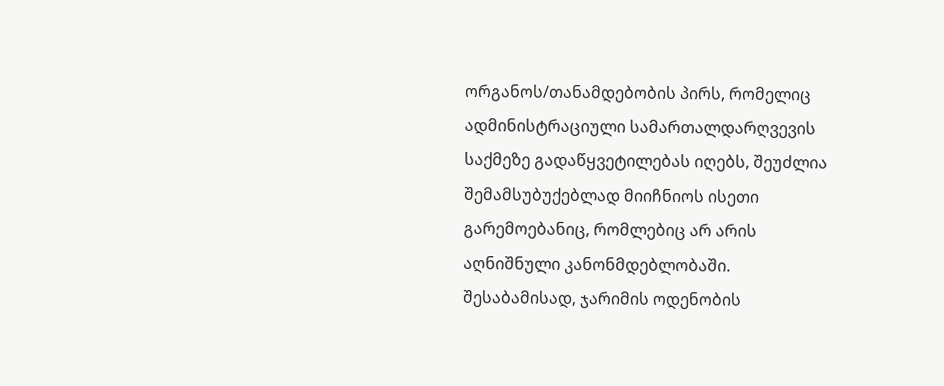ორგანოს/თანამდებობის პირს, რომელიც ადმინისტრაციული სამართალდარღვევის საქმეზე გადაწყვეტილებას იღებს, შეუძლია შემამსუბუქებლად მიიჩნიოს ისეთი გარემოებანიც, რომლებიც არ არის აღნიშნული კანონმდებლობაში. შესაბამისად, ჯარიმის ოდენობის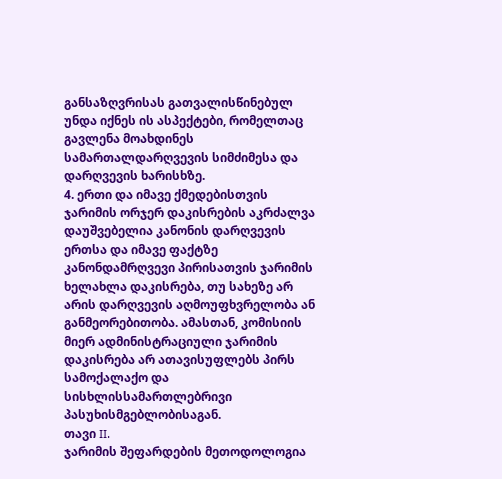განსაზღვრისას გათვალისწინებულ უნდა იქნეს ის ასპექტები, რომელთაც გავლენა მოახდინეს სამართალდარღვევის სიმძიმესა და დარღვევის ხარისხზე.
4. ერთი და იმავე ქმედებისთვის ჯარიმის ორჯერ დაკისრების აკრძალვა
დაუშვებელია კანონის დარღვევის ერთსა და იმავე ფაქტზე კანონდამრღვევი პირისათვის ჯარიმის ხელახლა დაკისრება, თუ სახეზე არ არის დარღვევის აღმოუფხვრელობა ან განმეორებითობა. ამასთან, კომისიის მიერ ადმინისტრაციული ჯარიმის დაკისრება არ ათავისუფლებს პირს სამოქალაქო და სისხლისსამართლებრივი პასუხისმგებლობისაგან.
თავი II.
ჯარიმის შეფარდების მეთოდოლოგია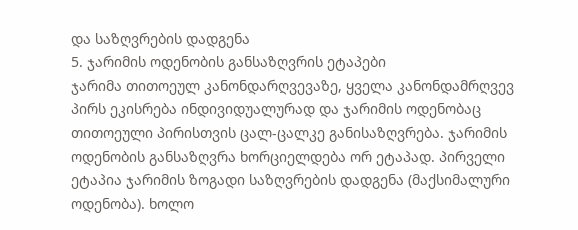და საზღვრების დადგენა
5. ჯარიმის ოდენობის განსაზღვრის ეტაპები
ჯარიმა თითოეულ კანონდარღვევაზე, ყველა კანონდამრღვევ პირს ეკისრება ინდივიდუალურად და ჯარიმის ოდენობაც თითოეული პირისთვის ცალ-ცალკე განისაზღვრება. ჯარიმის ოდენობის განსაზღვრა ხორციელდება ორ ეტაპად. პირველი ეტაპია ჯარიმის ზოგადი საზღვრების დადგენა (მაქსიმალური ოდენობა). ხოლო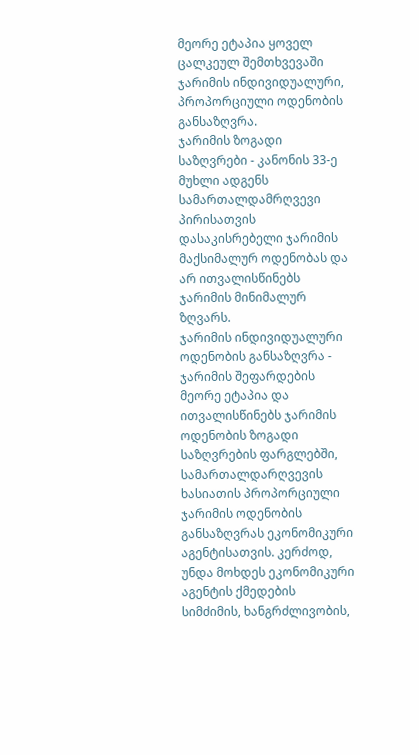მეორე ეტაპია ყოველ ცალკეულ შემთხვევაში ჯარიმის ინდივიდუალური, პროპორციული ოდენობის განსაზღვრა.
ჯარიმის ზოგადი საზღვრები - კანონის 33-ე მუხლი ადგენს სამართალდამრღვევი პირისათვის დასაკისრებელი ჯარიმის მაქსიმალურ ოდენობას და არ ითვალისწინებს ჯარიმის მინიმალურ ზღვარს.
ჯარიმის ინდივიდუალური ოდენობის განსაზღვრა - ჯარიმის შეფარდების მეორე ეტაპია და ითვალისწინებს ჯარიმის ოდენობის ზოგადი საზღვრების ფარგლებში, სამართალდარღვევის ხასიათის პროპორციული ჯარიმის ოდენობის განსაზღვრას ეკონომიკური აგენტისათვის. კერძოდ, უნდა მოხდეს ეკონომიკური აგენტის ქმედების სიმძიმის, ხანგრძლივობის,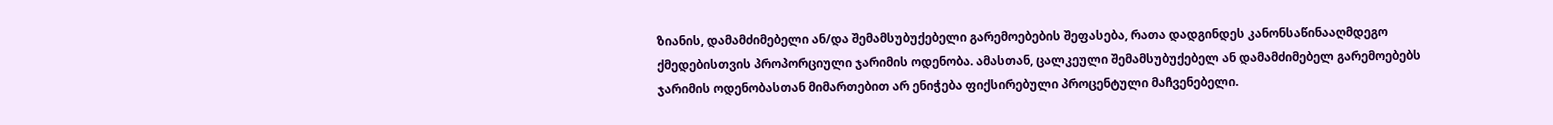ზიანის, დამამძიმებელი ან/და შემამსუბუქებელი გარემოებების შეფასება, რათა დადგინდეს კანონსაწინააღმდეგო ქმედებისთვის პროპორციული ჯარიმის ოდენობა. ამასთან, ცალკეული შემამსუბუქებელ ან დამამძიმებელ გარემოებებს ჯარიმის ოდენობასთან მიმართებით არ ენიჭება ფიქსირებული პროცენტული მაჩვენებელი.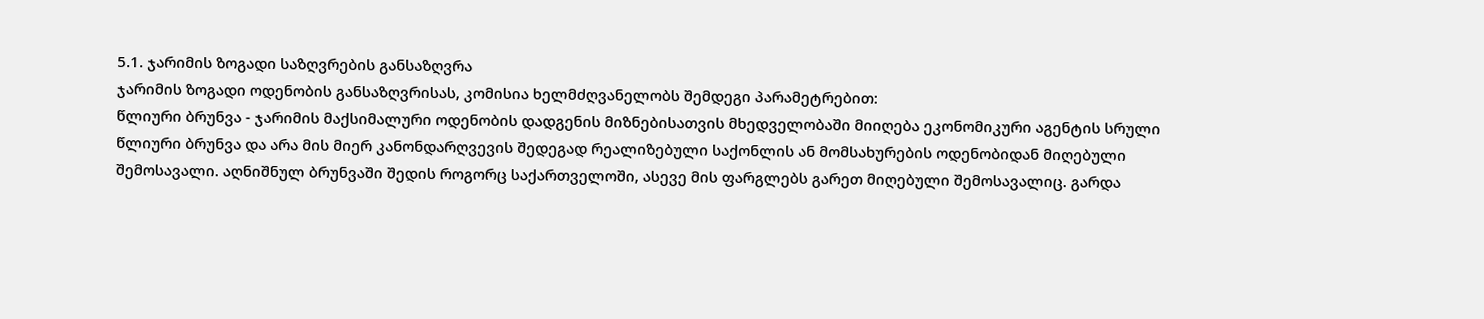5.1. ჯარიმის ზოგადი საზღვრების განსაზღვრა
ჯარიმის ზოგადი ოდენობის განსაზღვრისას, კომისია ხელმძღვანელობს შემდეგი პარამეტრებით:
წლიური ბრუნვა - ჯარიმის მაქსიმალური ოდენობის დადგენის მიზნებისათვის მხედველობაში მიიღება ეკონომიკური აგენტის სრული წლიური ბრუნვა და არა მის მიერ კანონდარღვევის შედეგად რეალიზებული საქონლის ან მომსახურების ოდენობიდან მიღებული შემოსავალი. აღნიშნულ ბრუნვაში შედის როგორც საქართველოში, ასევე მის ფარგლებს გარეთ მიღებული შემოსავალიც. გარდა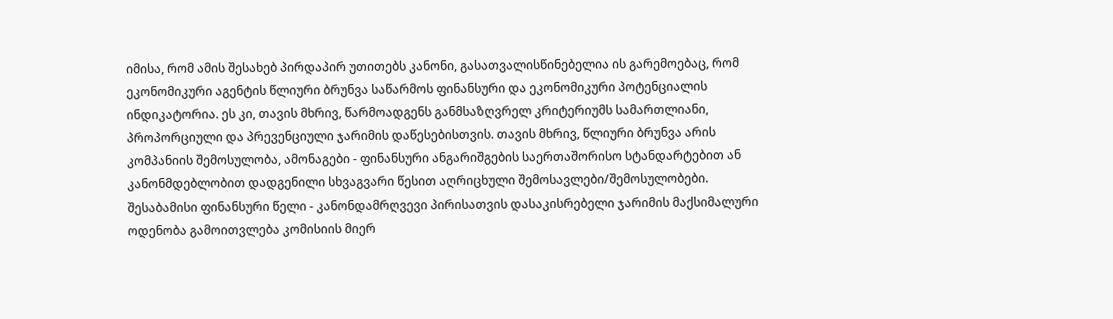იმისა, რომ ამის შესახებ პირდაპირ უთითებს კანონი, გასათვალისწინებელია ის გარემოებაც, რომ ეკონომიკური აგენტის წლიური ბრუნვა საწარმოს ფინანსური და ეკონომიკური პოტენციალის ინდიკატორია. ეს კი, თავის მხრივ, წარმოადგენს განმსაზღვრელ კრიტერიუმს სამართლიანი, პროპორციული და პრევენციული ჯარიმის დაწესებისთვის. თავის მხრივ, წლიური ბრუნვა არის კომპანიის შემოსულობა, ამონაგები - ფინანსური ანგარიშგების საერთაშორისო სტანდარტებით ან კანონმდებლობით დადგენილი სხვაგვარი წესით აღრიცხული შემოსავლები/შემოსულობები.
შესაბამისი ფინანსური წელი - კანონდამრღვევი პირისათვის დასაკისრებელი ჯარიმის მაქსიმალური ოდენობა გამოითვლება კომისიის მიერ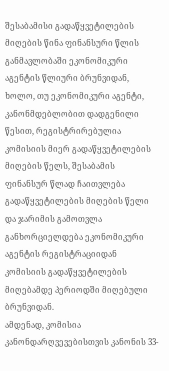შესაბამისი გადაწყვეტილების მიღების წინა ფინანსური წლის განმავლობაში ეკონომიკური აგენტის წლიური ბრუნვიდან, ხოლო, თუ ეკონომიკური აგენტი, კანონმდებლობით დადგენილი წესით, რეგისტრირებულია კომისიის მიერ გადაწყვეტილების მიღების წელს, შესაბამის ფინანსურ წლად ჩაითვლება გადაწყვეტილების მიღების წელი და ჯარიმის გამოთვლა განხორციელდება ეკონომიკური აგენტის რეგისტრაციიდან კომისიის გადაწყვეტილების მიღებამდე პერიოდში მიღებული ბრუნვიდან.
ამდენად, კომისია კანონდარღვევებისთვის კანონის 33-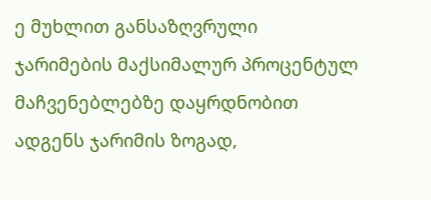ე მუხლით განსაზღვრული ჯარიმების მაქსიმალურ პროცენტულ მაჩვენებლებზე დაყრდნობით ადგენს ჯარიმის ზოგად,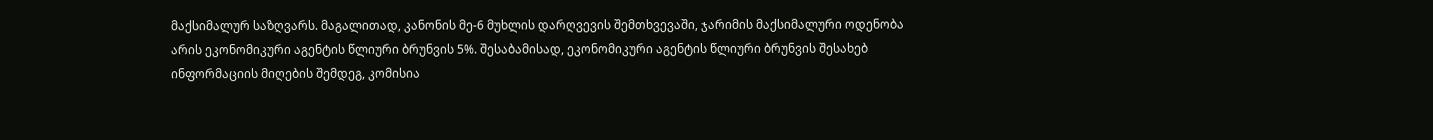მაქსიმალურ საზღვარს. მაგალითად, კანონის მე-6 მუხლის დარღვევის შემთხვევაში, ჯარიმის მაქსიმალური ოდენობა არის ეკონომიკური აგენტის წლიური ბრუნვის 5%. შესაბამისად, ეკონომიკური აგენტის წლიური ბრუნვის შესახებ ინფორმაციის მიღების შემდეგ, კომისია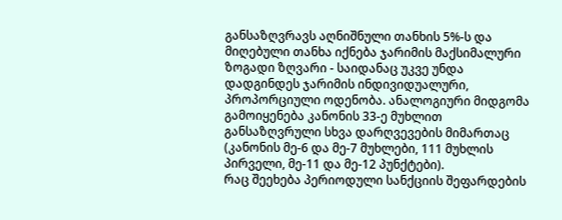განსაზღვრავს აღნიშნული თანხის 5%-ს და მიღებული თანხა იქნება ჯარიმის მაქსიმალური ზოგადი ზღვარი - საიდანაც უკვე უნდა დადგინდეს ჯარიმის ინდივიდუალური, პროპორციული ოდენობა. ანალოგიური მიდგომა გამოიყენება კანონის 33-ე მუხლით განსაზღვრული სხვა დარღვევების მიმართაც (კანონის მე-6 და მე-7 მუხლები, 111 მუხლის პირველი, მე-11 და მე-12 პუნქტები).
რაც შეეხება პერიოდული სანქციის შეფარდების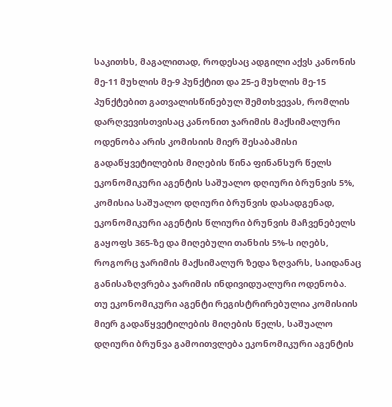საკითხს, მაგალითად, როდესაც ადგილი აქვს კანონის მე-11 მუხლის მე-9 პუნქტით და 25-ე მუხლის მე-15 პუნქტებით გათვალისწინებულ შემთხვევას, რომლის დარღვევისთვისაც კანონით ჯარიმის მაქსიმალური ოდენობა არის კომისიის მიერ შესაბამისი გადაწყვეტილების მიღების წინა ფინანსურ წელს ეკონომიკური აგენტის საშუალო დღიური ბრუნვის 5%, კომისია საშუალო დღიური ბრუნვის დასადგენად, ეკონომიკური აგენტის წლიური ბრუნვის მაჩვენებელს გაყოფს 365-ზე და მიღებული თანხის 5%-ს იღებს, როგორც ჯარიმის მაქსიმალურ ზედა ზღვარს, საიდანაც განისაზღვრება ჯარიმის ინდივიდუალური ოდენობა.
თუ ეკონომიკური აგენტი რეგისტრირებულია კომისიის მიერ გადაწყვეტილების მიღების წელს, საშუალო დღიური ბრუნვა გამოითვლება ეკონომიკური აგენტის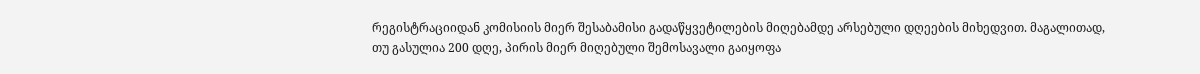რეგისტრაციიდან კომისიის მიერ შესაბამისი გადაწყვეტილების მიღებამდე არსებული დღეების მიხედვით. მაგალითად, თუ გასულია 200 დღე, პირის მიერ მიღებული შემოსავალი გაიყოფა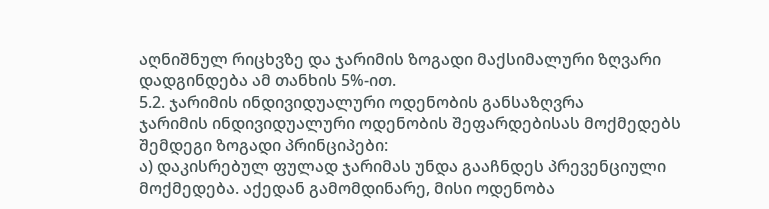აღნიშნულ რიცხვზე და ჯარიმის ზოგადი მაქსიმალური ზღვარი დადგინდება ამ თანხის 5%-ით.
5.2. ჯარიმის ინდივიდუალური ოდენობის განსაზღვრა
ჯარიმის ინდივიდუალური ოდენობის შეფარდებისას მოქმედებს შემდეგი ზოგადი პრინციპები:
ა) დაკისრებულ ფულად ჯარიმას უნდა გააჩნდეს პრევენციული მოქმედება. აქედან გამომდინარე, მისი ოდენობა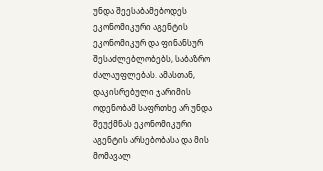უნდა შეესაბამებოდეს ეკონომიკური აგენტის ეკონომიკურ და ფინანსურ შესაძლებლობებს, საბაზრო ძალაუფლებას. ამასთან, დაკისრებული ჯარიმის ოდენობამ საფრთხე არ უნდა შეუქმნას ეკონომიკური აგენტის არსებობასა და მის მომავალ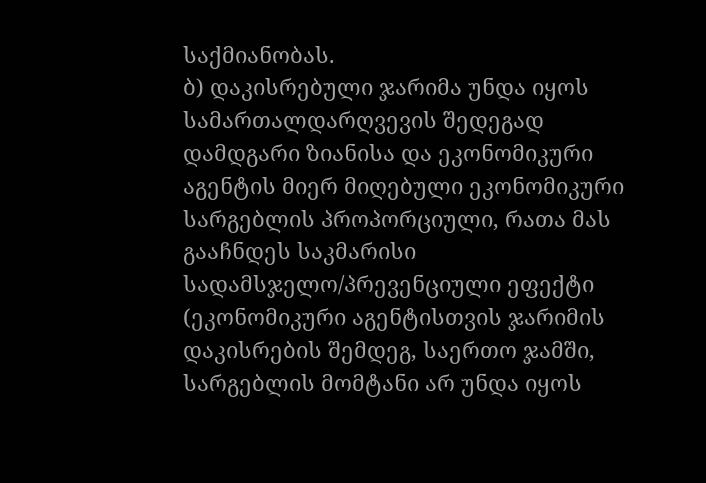საქმიანობას.
ბ) დაკისრებული ჯარიმა უნდა იყოს სამართალდარღვევის შედეგად დამდგარი ზიანისა და ეკონომიკური აგენტის მიერ მიღებული ეკონომიკური სარგებლის პროპორციული, რათა მას გააჩნდეს საკმარისი სადამსჯელო/პრევენციული ეფექტი (ეკონომიკური აგენტისთვის ჯარიმის დაკისრების შემდეგ, საერთო ჯამში, სარგებლის მომტანი არ უნდა იყოს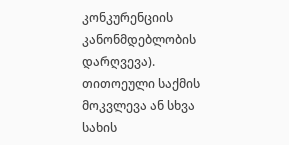კონკურენციის კანონმდებლობის დარღვევა).
თითოეული საქმის მოკვლევა ან სხვა სახის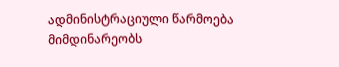ადმინისტრაციული წარმოება მიმდინარეობს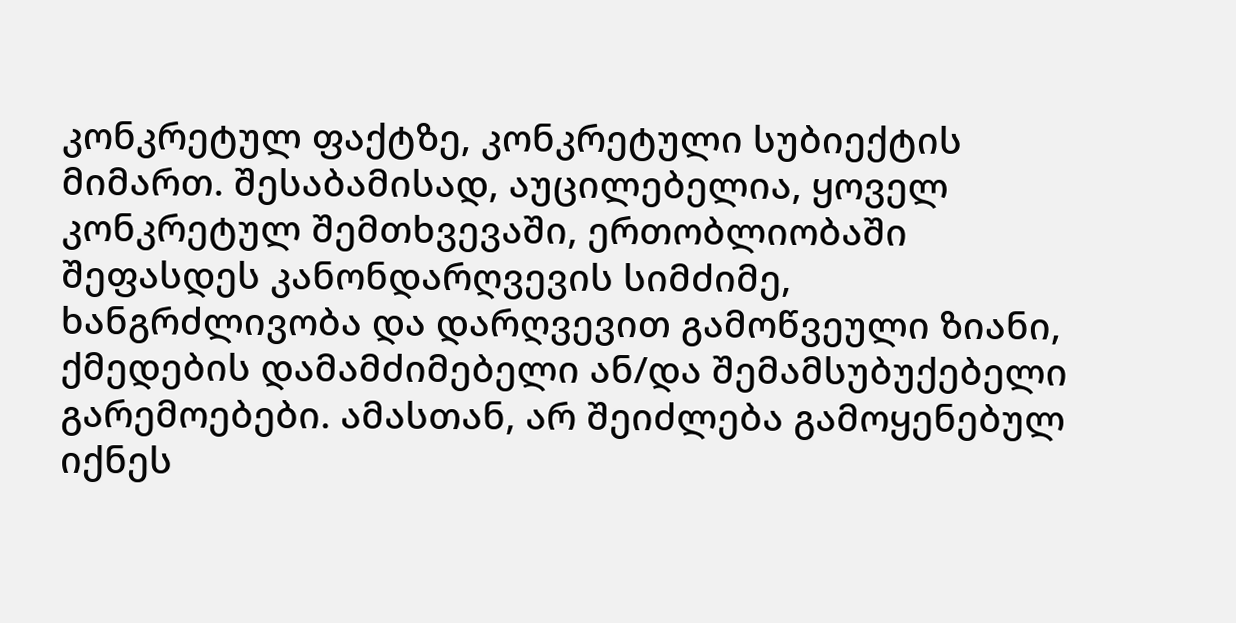კონკრეტულ ფაქტზე, კონკრეტული სუბიექტის მიმართ. შესაბამისად, აუცილებელია, ყოველ კონკრეტულ შემთხვევაში, ერთობლიობაში შეფასდეს კანონდარღვევის სიმძიმე, ხანგრძლივობა და დარღვევით გამოწვეული ზიანი, ქმედების დამამძიმებელი ან/და შემამსუბუქებელი გარემოებები. ამასთან, არ შეიძლება გამოყენებულ იქნეს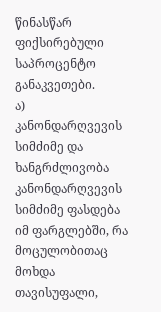წინასწარ ფიქსირებული საპროცენტო განაკვეთები.
ა) კანონდარღვევის სიმძიმე და ხანგრძლივობა
კანონდარღვევის სიმძიმე ფასდება იმ ფარგლებში, რა მოცულობითაც მოხდა თავისუფალი,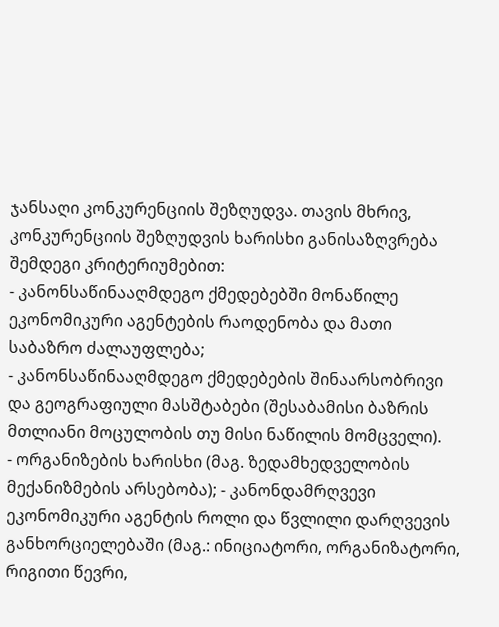ჯანსაღი კონკურენციის შეზღუდვა. თავის მხრივ, კონკურენციის შეზღუდვის ხარისხი განისაზღვრება შემდეგი კრიტერიუმებით:
- კანონსაწინააღმდეგო ქმედებებში მონაწილე ეკონომიკური აგენტების რაოდენობა და მათი საბაზრო ძალაუფლება;
- კანონსაწინააღმდეგო ქმედებების შინაარსობრივი და გეოგრაფიული მასშტაბები (შესაბამისი ბაზრის მთლიანი მოცულობის თუ მისი ნაწილის მომცველი).
- ორგანიზების ხარისხი (მაგ. ზედამხედველობის მექანიზმების არსებობა); - კანონდამრღვევი ეკონომიკური აგენტის როლი და წვლილი დარღვევის განხორციელებაში (მაგ.: ინიციატორი, ორგანიზატორი, რიგითი წევრი,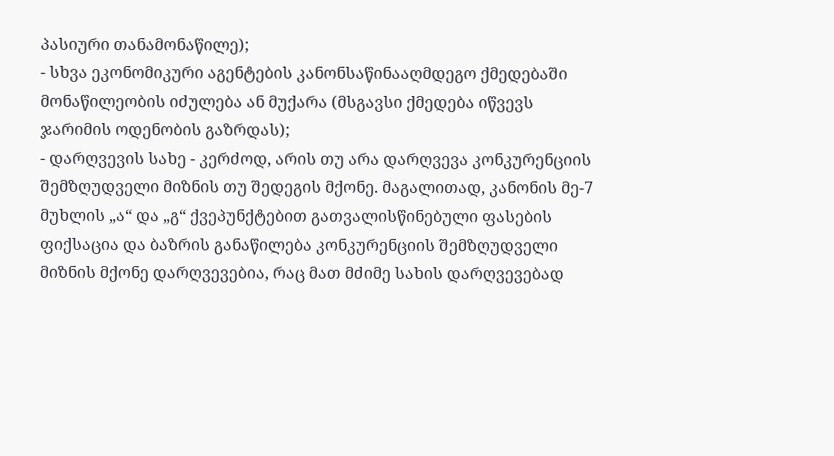პასიური თანამონაწილე);
- სხვა ეკონომიკური აგენტების კანონსაწინააღმდეგო ქმედებაში მონაწილეობის იძულება ან მუქარა (მსგავსი ქმედება იწვევს ჯარიმის ოდენობის გაზრდას);
- დარღვევის სახე - კერძოდ, არის თუ არა დარღვევა კონკურენციის შემზღუდველი მიზნის თუ შედეგის მქონე. მაგალითად, კანონის მე-7 მუხლის „ა“ და „გ“ ქვეპუნქტებით გათვალისწინებული ფასების ფიქსაცია და ბაზრის განაწილება კონკურენციის შემზღუდველი მიზნის მქონე დარღვევებია, რაც მათ მძიმე სახის დარღვევებად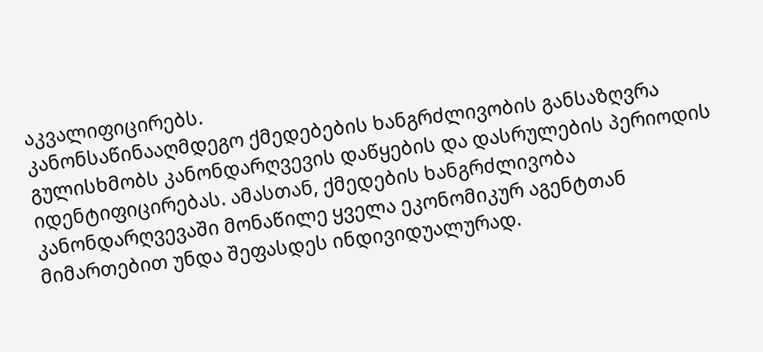აკვალიფიცირებს.
კანონსაწინააღმდეგო ქმედებების ხანგრძლივობის განსაზღვრა გულისხმობს კანონდარღვევის დაწყების და დასრულების პერიოდის იდენტიფიცირებას. ამასთან, ქმედების ხანგრძლივობა კანონდარღვევაში მონაწილე ყველა ეკონომიკურ აგენტთან მიმართებით უნდა შეფასდეს ინდივიდუალურად.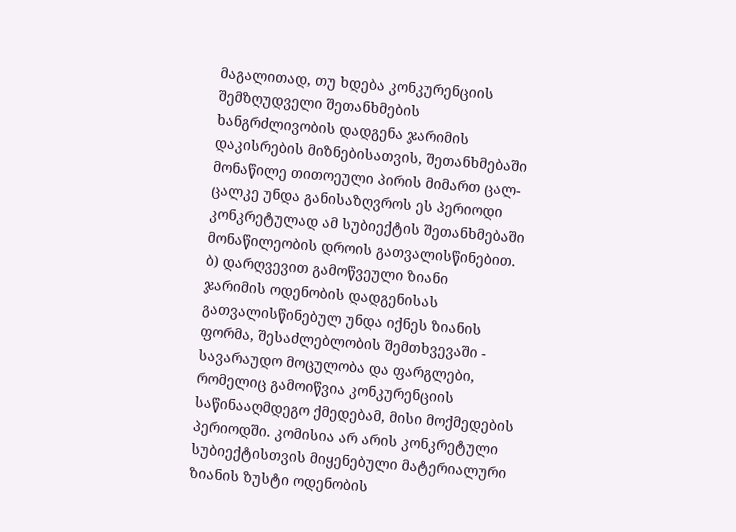მაგალითად, თუ ხდება კონკურენციის შემზღუდველი შეთანხმების ხანგრძლივობის დადგენა ჯარიმის დაკისრების მიზნებისათვის, შეთანხმებაში მონაწილე თითოეული პირის მიმართ ცალ-ცალკე უნდა განისაზღვროს ეს პერიოდი კონკრეტულად ამ სუბიექტის შეთანხმებაში მონაწილეობის დროის გათვალისწინებით.
ბ) დარღვევით გამოწვეული ზიანი
ჯარიმის ოდენობის დადგენისას გათვალისწინებულ უნდა იქნეს ზიანის ფორმა, შესაძლებლობის შემთხვევაში - სავარაუდო მოცულობა და ფარგლები, რომელიც გამოიწვია კონკურენციის საწინააღმდეგო ქმედებამ, მისი მოქმედების პერიოდში. კომისია არ არის კონკრეტული სუბიექტისთვის მიყენებული მატერიალური ზიანის ზუსტი ოდენობის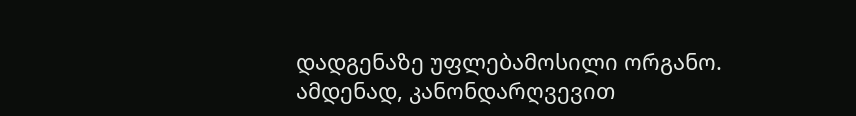დადგენაზე უფლებამოსილი ორგანო. ამდენად, კანონდარღვევით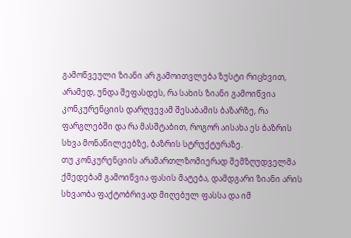გამოწვეული ზიანი არ გამოითვლება ზუსტი რიცხვით, არამედ, უნდა შეფასდეს, რა სახის ზიანი გამოიწვია კონკურენციის დარღვევამ შესაბამის ბაზარზე, რა ფარგლებში და რა მასშტაბით, როგორ აისახა ეს ბაზრის სხვა მონაწილეებზე, ბაზრის სტრუქტურაზე.
თუ კონკურენციის არამართლზომიერად შემზღუდველმა ქმედებამ გამოიწვია ფასის მატება, დამდგარი ზიანი არის სხვაობა ფაქტობრივად მიღებულ ფასსა და იმ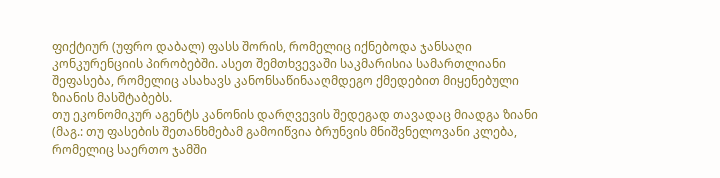ფიქტიურ (უფრო დაბალ) ფასს შორის, რომელიც იქნებოდა ჯანსაღი კონკურენციის პირობებში. ასეთ შემთხვევაში საკმარისია სამართლიანი შეფასება, რომელიც ასახავს კანონსაწინააღმდეგო ქმედებით მიყენებული ზიანის მასშტაბებს.
თუ ეკონომიკურ აგენტს კანონის დარღვევის შედეგად თავადაც მიადგა ზიანი (მაგ.: თუ ფასების შეთანხმებამ გამოიწვია ბრუნვის მნიშვნელოვანი კლება, რომელიც საერთო ჯამში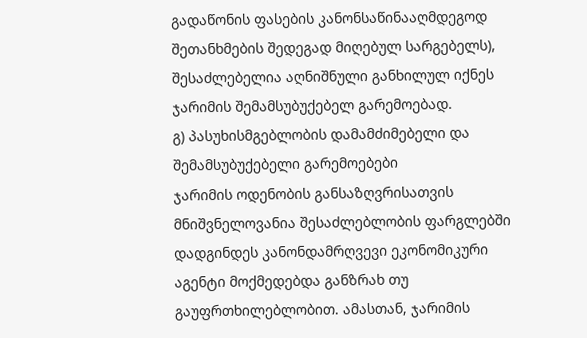გადაწონის ფასების კანონსაწინააღმდეგოდ შეთანხმების შედეგად მიღებულ სარგებელს), შესაძლებელია აღნიშნული განხილულ იქნეს ჯარიმის შემამსუბუქებელ გარემოებად.
გ) პასუხისმგებლობის დამამძიმებელი და შემამსუბუქებელი გარემოებები
ჯარიმის ოდენობის განსაზღვრისათვის მნიშვნელოვანია შესაძლებლობის ფარგლებში დადგინდეს კანონდამრღვევი ეკონომიკური აგენტი მოქმედებდა განზრახ თუ გაუფრთხილებლობით. ამასთან, ჯარიმის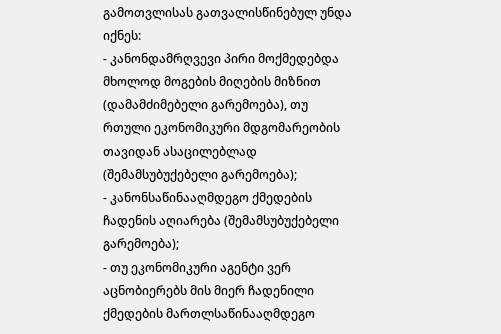გამოთვლისას გათვალისწინებულ უნდა იქნეს:
- კანონდამრღვევი პირი მოქმედებდა მხოლოდ მოგების მიღების მიზნით (დამამძიმებელი გარემოება), თუ რთული ეკონომიკური მდგომარეობის თავიდან ასაცილებლად (შემამსუბუქებელი გარემოება);
- კანონსაწინააღმდეგო ქმედების ჩადენის აღიარება (შემამსუბუქებელი გარემოება);
- თუ ეკონომიკური აგენტი ვერ აცნობიერებს მის მიერ ჩადენილი ქმედების მართლსაწინააღმდეგო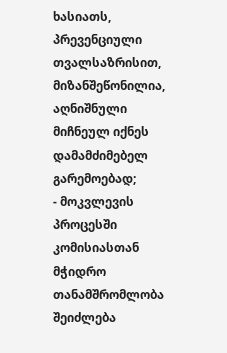ხასიათს, პრევენციული თვალსაზრისით, მიზანშეწონილია, აღნიშნული მიჩნეულ იქნეს დამამძიმებელ გარემოებად;
- მოკვლევის პროცესში კომისიასთან მჭიდრო თანამშრომლობა შეიძლება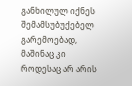განხილულ იქნეს შემამსუბუქებელ გარემოებად, მაშინაც კი როდესაც არ არის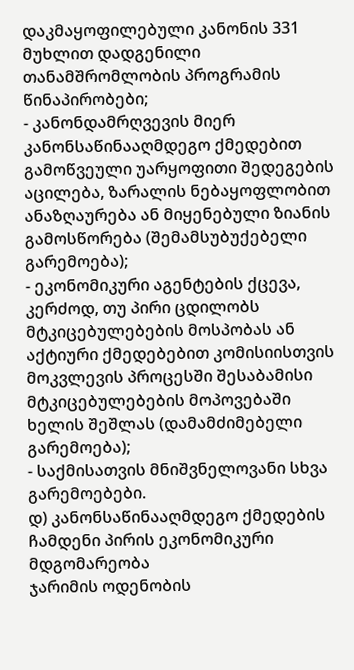დაკმაყოფილებული კანონის 331 მუხლით დადგენილი თანამშრომლობის პროგრამის წინაპირობები;
- კანონდამრღვევის მიერ კანონსაწინააღმდეგო ქმედებით გამოწვეული უარყოფითი შედეგების აცილება, ზარალის ნებაყოფლობით ანაზღაურება ან მიყენებული ზიანის გამოსწორება (შემამსუბუქებელი გარემოება);
- ეკონომიკური აგენტების ქცევა, კერძოდ, თუ პირი ცდილობს მტკიცებულებების მოსპობას ან აქტიური ქმედებებით კომისიისთვის მოკვლევის პროცესში შესაბამისი მტკიცებულებების მოპოვებაში ხელის შეშლას (დამამძიმებელი გარემოება);
- საქმისათვის მნიშვნელოვანი სხვა გარემოებები.
დ) კანონსაწინააღმდეგო ქმედების ჩამდენი პირის ეკონომიკური მდგომარეობა
ჯარიმის ოდენობის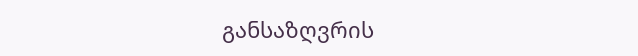განსაზღვრის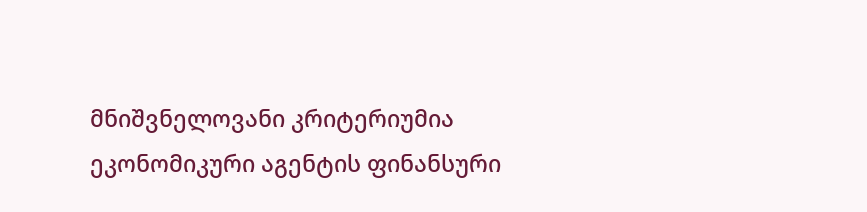მნიშვნელოვანი კრიტერიუმია ეკონომიკური აგენტის ფინანსური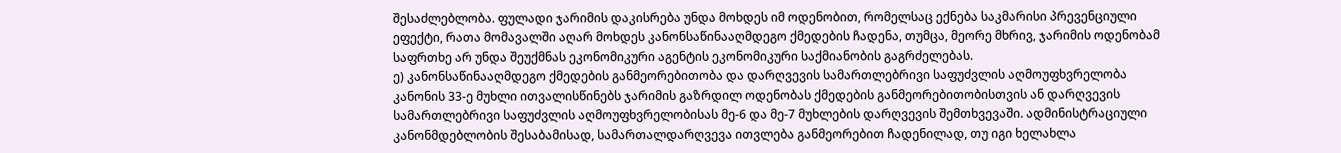შესაძლებლობა. ფულადი ჯარიმის დაკისრება უნდა მოხდეს იმ ოდენობით, რომელსაც ექნება საკმარისი პრევენციული ეფექტი, რათა მომავალში აღარ მოხდეს კანონსაწინააღმდეგო ქმედების ჩადენა, თუმცა, მეორე მხრივ, ჯარიმის ოდენობამ საფრთხე არ უნდა შეუქმნას ეკონომიკური აგენტის ეკონომიკური საქმიანობის გაგრძელებას.
ე) კანონსაწინააღმდეგო ქმედების განმეორებითობა და დარღვევის სამართლებრივი საფუძვლის აღმოუფხვრელობა
კანონის 33-ე მუხლი ითვალისწინებს ჯარიმის გაზრდილ ოდენობას ქმედების განმეორებითობისთვის ან დარღვევის სამართლებრივი საფუძვლის აღმოუფხვრელობისას მე-6 და მე-7 მუხლების დარღვევის შემთხვევაში. ადმინისტრაციული კანონმდებლობის შესაბამისად, სამართალდარღვევა ითვლება განმეორებით ჩადენილად, თუ იგი ხელახლა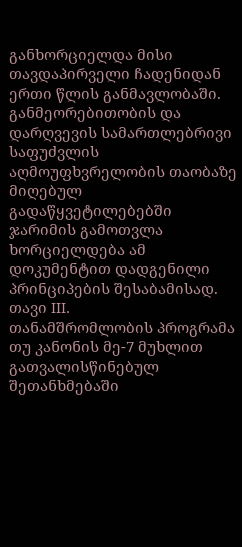განხორციელდა მისი თავდაპირველი ჩადენიდან ერთი წლის განმავლობაში. განმეორებითობის და დარღვევის სამართლებრივი საფუძვლის აღმოუფხვრელობის თაობაზე მიღებულ გადაწყვეტილებებში ჯარიმის გამოთვლა ხორციელდება ამ დოკუმენტით დადგენილი პრინციპების შესაბამისად.
თავი III.
თანამშრომლობის პროგრამა
თუ კანონის მე-7 მუხლით გათვალისწინებულ შეთანხმებაში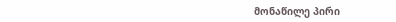მონაწილე პირი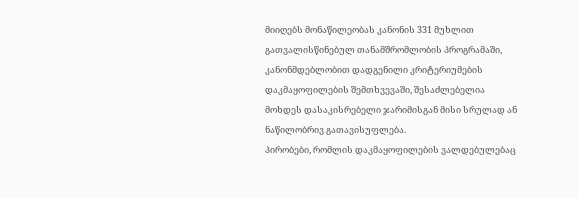მიიღებს მონაწილეობას კანონის 331 მუხლით გათვალისწინებულ თანამშრომლობის პროგრამაში, კანონმდებლობით დადგენილი კრიტერიუმების დაკმაყოფილების შემთხვევაში, შესაძლებელია მოხდეს დასაკისრებელი ჯარიმისგან მისი სრულად ან ნაწილობრივ გათავისუფლება.
პირობები, რომლის დაკმაყოფილების ვალდებულებაც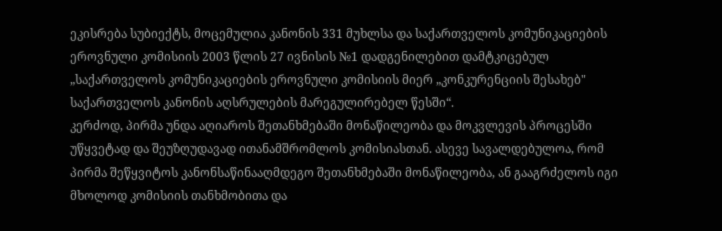ეკისრება სუბიექტს, მოცემულია კანონის 331 მუხლსა და საქართველოს კომუნიკაციების ეროვნული კომისიის 2003 წლის 27 ივნისის №1 დადგენილებით დამტკიცებულ „საქართველოს კომუნიკაციების ეროვნული კომისიის მიერ „კონკურენციის შესახებ" საქართველოს კანონის აღსრულების მარეგულირებელ წესში“.
კერძოდ, პირმა უნდა აღიაროს შეთანხმებაში მონაწილეობა და მოკვლევის პროცესში უწყვეტად და შეუზღუდავად ითანამშრომლოს კომისიასთან. ასევე სავალდებულოა, რომ პირმა შეწყვიტოს კანონსაწინააღმდეგო შეთანხმებაში მონაწილეობა, ან გააგრძელოს იგი მხოლოდ კომისიის თანხმობითა და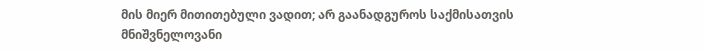მის მიერ მითითებული ვადით; არ გაანადგუროს საქმისათვის მნიშვნელოვანი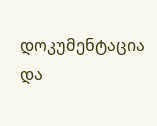დოკუმენტაცია და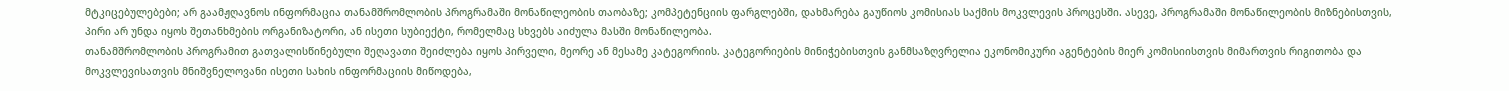მტკიცებულებები; არ გაამჟღავნოს ინფორმაცია თანამშრომლობის პროგრამაში მონაწილეობის თაობაზე; კომპეტენციის ფარგლებში, დახმარება გაუწიოს კომისიას საქმის მოკვლევის პროცესში. ასევე, პროგრამაში მონაწილეობის მიზნებისთვის, პირი არ უნდა იყოს შეთანხმების ორგანიზატორი, ან ისეთი სუბიექტი, რომელმაც სხვებს აიძულა მასში მონაწილეობა.
თანამშრომლობის პროგრამით გათვალისწინებული შეღავათი შეიძლება იყოს პირველი, მეორე ან მესამე კატეგორიის. კატეგორიების მინიჭებისთვის განმსაზღვრელია ეკონომიკური აგენტების მიერ კომისიისთვის მიმართვის რიგითობა და მოკვლევისათვის მნიშვნელოვანი ისეთი სახის ინფორმაციის მიწოდება,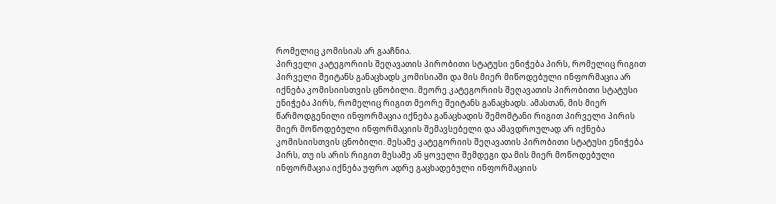რომელიც კომისიას არ გააჩნია.
პირველი კატეგორიის შეღავათის პირობითი სტატუსი ენიჭება პირს, რომელიც რიგით პირველი შეიტანს განაცხადს კომისიაში და მის მიერ მიწოდებული ინფორმაცია არ იქნება კომისიისთვის ცნობილი. მეორე კატეგორიის შეღავათის პირობითი სტატუსი ენიჭება პირს, რომელიც რიგით მეორე შეიტანს განაცხადს. ამასთან, მის მიერ წარმოდგენილი ინფორმაცია იქნება განაცხადის შემომტანი რიგით პირველი პირის მიერ მოწოდებული ინფორმაციის შემავსებელი და ამავდროულად არ იქნება კომისიისთვის ცნობილი. მესამე კატეგორიის შეღავათის პირობითი სტატუსი ენიჭება პირს, თუ ის არის რიგით მესამე ან ყოველი შემდეგი და მის მიერ მოწოდებული ინფორმაცია იქნება უფრო ადრე გაცხადებული ინფორმაციის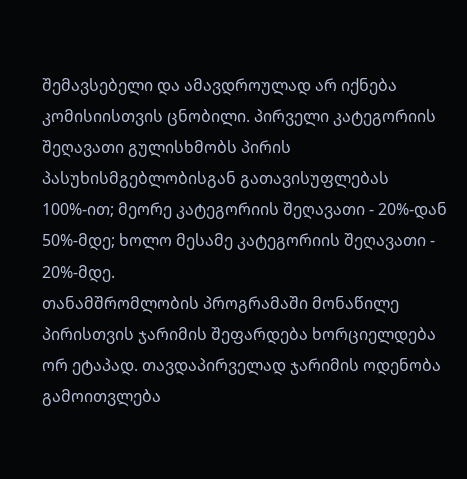შემავსებელი და ამავდროულად არ იქნება კომისიისთვის ცნობილი. პირველი კატეგორიის შეღავათი გულისხმობს პირის პასუხისმგებლობისგან გათავისუფლებას 100%-ით; მეორე კატეგორიის შეღავათი - 20%-დან 50%-მდე; ხოლო მესამე კატეგორიის შეღავათი - 20%-მდე.
თანამშრომლობის პროგრამაში მონაწილე პირისთვის ჯარიმის შეფარდება ხორციელდება ორ ეტაპად. თავდაპირველად ჯარიმის ოდენობა გამოითვლება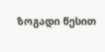ზოგადი წესით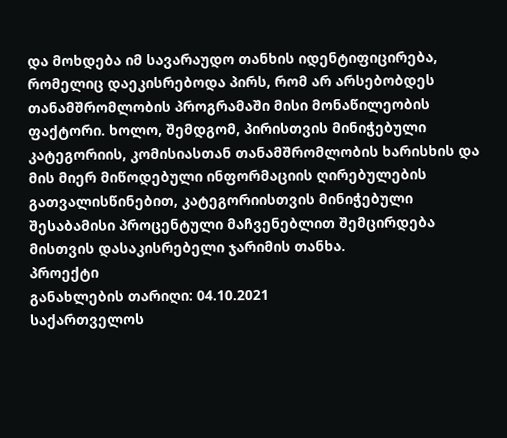და მოხდება იმ სავარაუდო თანხის იდენტიფიცირება, რომელიც დაეკისრებოდა პირს, რომ არ არსებობდეს თანამშრომლობის პროგრამაში მისი მონაწილეობის ფაქტორი. ხოლო, შემდგომ, პირისთვის მინიჭებული კატეგორიის, კომისიასთან თანამშრომლობის ხარისხის და მის მიერ მიწოდებული ინფორმაციის ღირებულების გათვალისწინებით, კატეგორიისთვის მინიჭებული შესაბამისი პროცენტული მაჩვენებლით შემცირდება მისთვის დასაკისრებელი ჯარიმის თანხა.
პროექტი
განახლების თარიღი: 04.10.2021
საქართველოს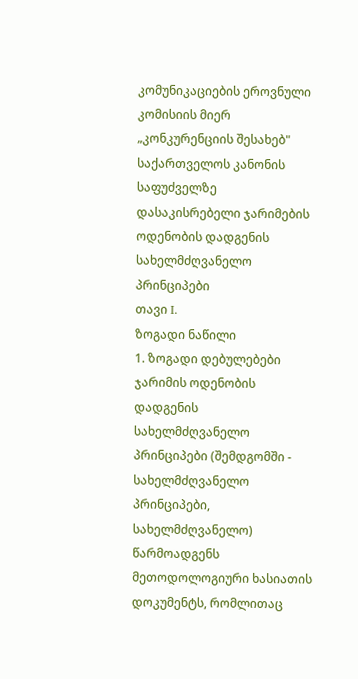კომუნიკაციების ეროვნული კომისიის მიერ „კონკურენციის შესახებ" საქართველოს კანონის საფუძველზე დასაკისრებელი ჯარიმების ოდენობის დადგენის სახელმძღვანელო პრინციპები
თავი I.
ზოგადი ნაწილი
1. ზოგადი დებულებები
ჯარიმის ოდენობის დადგენის სახელმძღვანელო პრინციპები (შემდგომში - სახელმძღვანელო პრინციპები, სახელმძღვანელო) წარმოადგენს მეთოდოლოგიური ხასიათის დოკუმენტს, რომლითაც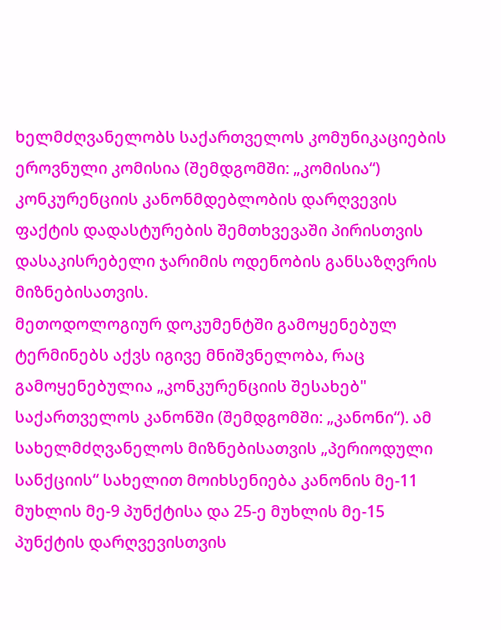ხელმძღვანელობს საქართველოს კომუნიკაციების ეროვნული კომისია (შემდგომში: „კომისია“) კონკურენციის კანონმდებლობის დარღვევის ფაქტის დადასტურების შემთხვევაში პირისთვის დასაკისრებელი ჯარიმის ოდენობის განსაზღვრის მიზნებისათვის.
მეთოდოლოგიურ დოკუმენტში გამოყენებულ ტერმინებს აქვს იგივე მნიშვნელობა, რაც გამოყენებულია „კონკურენციის შესახებ" საქართველოს კანონში (შემდგომში: „კანონი“). ამ სახელმძღვანელოს მიზნებისათვის „პერიოდული სანქციის“ სახელით მოიხსენიება კანონის მე-11 მუხლის მე-9 პუნქტისა და 25-ე მუხლის მე-15 პუნქტის დარღვევისთვის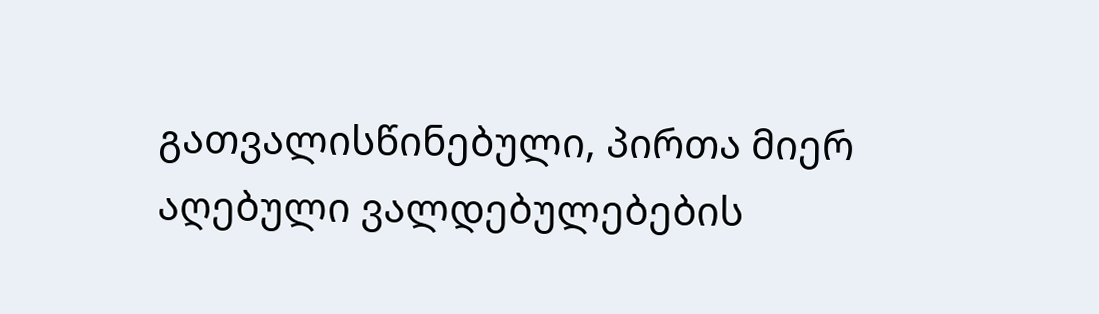გათვალისწინებული, პირთა მიერ აღებული ვალდებულებების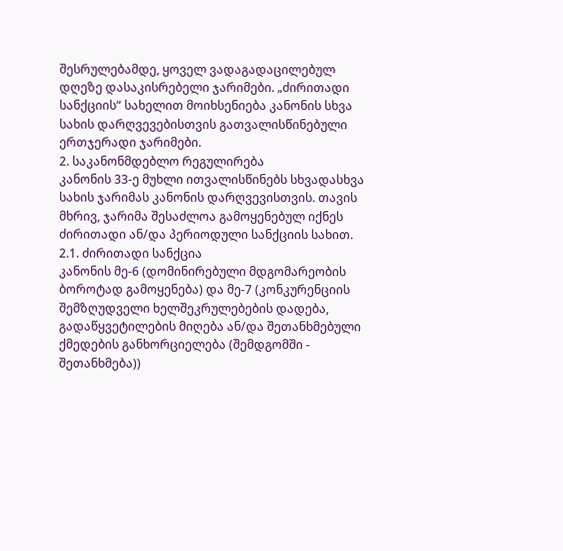შესრულებამდე, ყოველ ვადაგადაცილებულ დღეზე დასაკისრებელი ჯარიმები. „ძირითადი სანქციის“ სახელით მოიხსენიება კანონის სხვა სახის დარღვევებისთვის გათვალისწინებული ერთჯერადი ჯარიმები.
2. საკანონმდებლო რეგულირება
კანონის 33-ე მუხლი ითვალისწინებს სხვადასხვა სახის ჯარიმას კანონის დარღვევისთვის. თავის მხრივ, ჯარიმა შესაძლოა გამოყენებულ იქნეს ძირითადი ან/და პერიოდული სანქციის სახით.
2.1. ძირითადი სანქცია
კანონის მე-6 (დომინირებული მდგომარეობის ბოროტად გამოყენება) და მე-7 (კონკურენციის შემზღუდველი ხელშეკრულებების დადება, გადაწყვეტილების მიღება ან/და შეთანხმებული ქმედების განხორციელება (შემდგომში - შეთანხმება))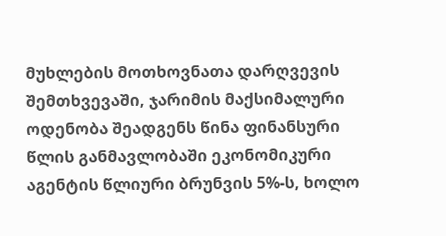მუხლების მოთხოვნათა დარღვევის შემთხვევაში, ჯარიმის მაქსიმალური ოდენობა შეადგენს წინა ფინანსური წლის განმავლობაში ეკონომიკური აგენტის წლიური ბრუნვის 5%-ს, ხოლო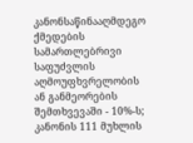კანონსაწინააღმდეგო ქმედების სამართლებრივი საფუძვლის აღმოუფხვრელობის ან განმეორების შემთხვევაში - 10%-ს;
კანონის 111 მუხლის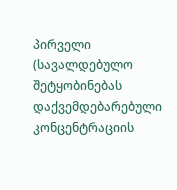პირველი (სავალდებულო შეტყობინებას დაქვემდებარებული კონცენტრაციის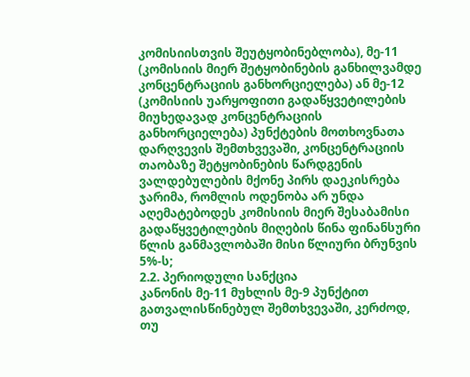კომისიისთვის შეუტყობინებლობა), მე-11 (კომისიის მიერ შეტყობინების განხილვამდე კონცენტრაციის განხორციელება) ან მე-12 (კომისიის უარყოფითი გადაწყვეტილების მიუხედავად კონცენტრაციის განხორციელება) პუნქტების მოთხოვნათა დარღვევის შემთხვევაში, კონცენტრაციის თაობაზე შეტყობინების წარდგენის ვალდებულების მქონე პირს დაეკისრება ჯარიმა, რომლის ოდენობა არ უნდა აღემატებოდეს კომისიის მიერ შესაბამისი გადაწყვეტილების მიღების წინა ფინანსური წლის განმავლობაში მისი წლიური ბრუნვის 5%-ს;
2.2. პერიოდული სანქცია
კანონის მე-11 მუხლის მე-9 პუნქტით გათვალისწინებულ შემთხვევაში, კერძოდ, თუ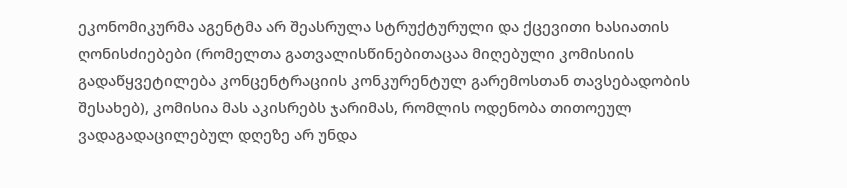ეკონომიკურმა აგენტმა არ შეასრულა სტრუქტურული და ქცევითი ხასიათის ღონისძიებები (რომელთა გათვალისწინებითაცაა მიღებული კომისიის გადაწყვეტილება კონცენტრაციის კონკურენტულ გარემოსთან თავსებადობის შესახებ), კომისია მას აკისრებს ჯარიმას, რომლის ოდენობა თითოეულ ვადაგადაცილებულ დღეზე არ უნდა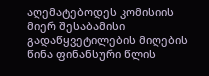აღემატებოდეს კომისიის მიერ შესაბამისი გადაწყვეტილების მიღების წინა ფინანსური წლის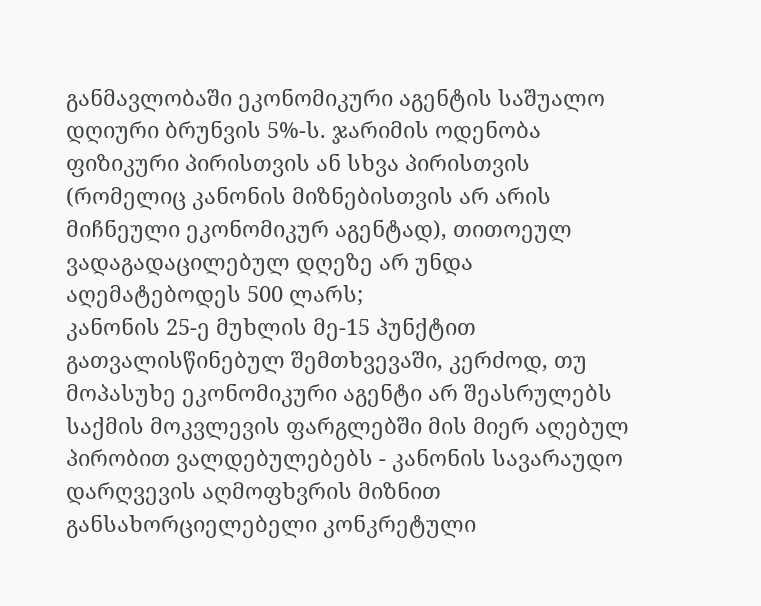განმავლობაში ეკონომიკური აგენტის საშუალო დღიური ბრუნვის 5%-ს. ჯარიმის ოდენობა ფიზიკური პირისთვის ან სხვა პირისთვის (რომელიც კანონის მიზნებისთვის არ არის მიჩნეული ეკონომიკურ აგენტად), თითოეულ ვადაგადაცილებულ დღეზე არ უნდა აღემატებოდეს 500 ლარს;
კანონის 25-ე მუხლის მე-15 პუნქტით გათვალისწინებულ შემთხვევაში, კერძოდ, თუ მოპასუხე ეკონომიკური აგენტი არ შეასრულებს საქმის მოკვლევის ფარგლებში მის მიერ აღებულ პირობით ვალდებულებებს - კანონის სავარაუდო დარღვევის აღმოფხვრის მიზნით განსახორციელებელი კონკრეტული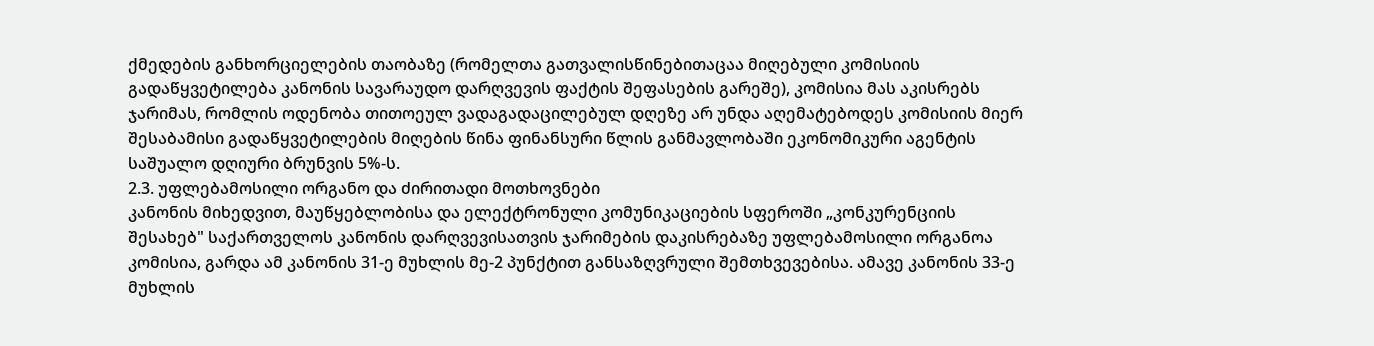ქმედების განხორციელების თაობაზე (რომელთა გათვალისწინებითაცაა მიღებული კომისიის გადაწყვეტილება კანონის სავარაუდო დარღვევის ფაქტის შეფასების გარეშე), კომისია მას აკისრებს ჯარიმას, რომლის ოდენობა თითოეულ ვადაგადაცილებულ დღეზე არ უნდა აღემატებოდეს კომისიის მიერ შესაბამისი გადაწყვეტილების მიღების წინა ფინანსური წლის განმავლობაში ეკონომიკური აგენტის საშუალო დღიური ბრუნვის 5%-ს.
2.3. უფლებამოსილი ორგანო და ძირითადი მოთხოვნები
კანონის მიხედვით, მაუწყებლობისა და ელექტრონული კომუნიკაციების სფეროში „კონკურენციის შესახებ" საქართველოს კანონის დარღვევისათვის ჯარიმების დაკისრებაზე უფლებამოსილი ორგანოა კომისია, გარდა ამ კანონის 31-ე მუხლის მე-2 პუნქტით განსაზღვრული შემთხვევებისა. ამავე კანონის 33-ე მუხლის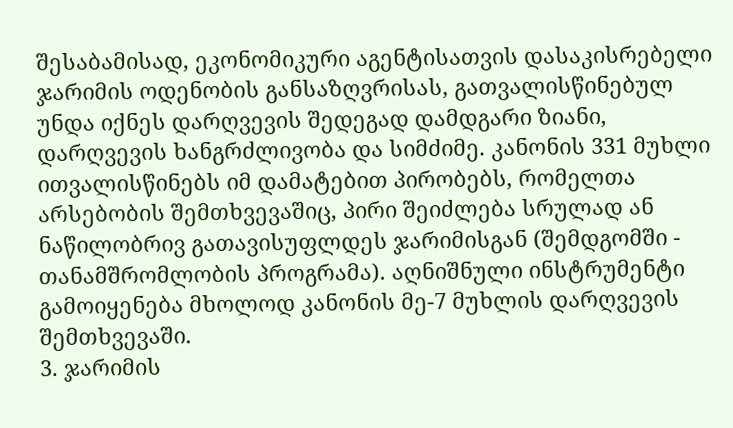შესაბამისად, ეკონომიკური აგენტისათვის დასაკისრებელი ჯარიმის ოდენობის განსაზღვრისას, გათვალისწინებულ უნდა იქნეს დარღვევის შედეგად დამდგარი ზიანი, დარღვევის ხანგრძლივობა და სიმძიმე. კანონის 331 მუხლი ითვალისწინებს იმ დამატებით პირობებს, რომელთა არსებობის შემთხვევაშიც, პირი შეიძლება სრულად ან ნაწილობრივ გათავისუფლდეს ჯარიმისგან (შემდგომში - თანამშრომლობის პროგრამა). აღნიშნული ინსტრუმენტი გამოიყენება მხოლოდ კანონის მე-7 მუხლის დარღვევის შემთხვევაში.
3. ჯარიმის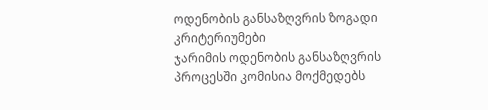ოდენობის განსაზღვრის ზოგადი კრიტერიუმები
ჯარიმის ოდენობის განსაზღვრის პროცესში კომისია მოქმედებს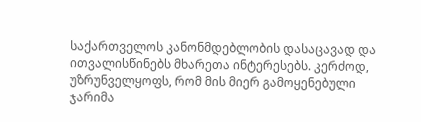საქართველოს კანონმდებლობის დასაცავად და ითვალისწინებს მხარეთა ინტერესებს. კერძოდ, უზრუნველყოფს, რომ მის მიერ გამოყენებული ჯარიმა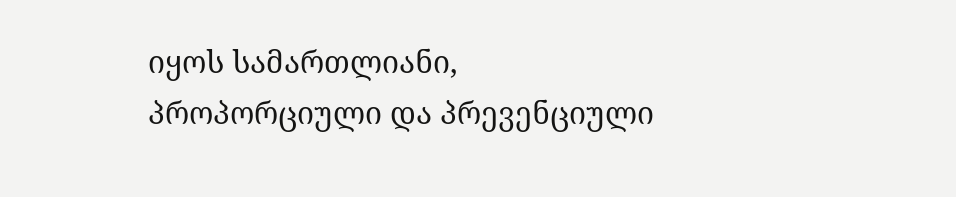იყოს სამართლიანი, პროპორციული და პრევენციული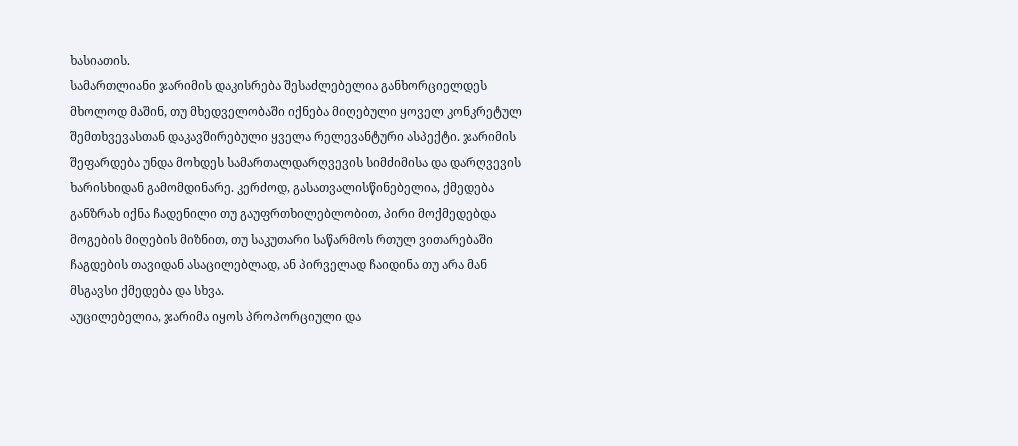ხასიათის.
სამართლიანი ჯარიმის დაკისრება შესაძლებელია განხორციელდეს მხოლოდ მაშინ, თუ მხედველობაში იქნება მიღებული ყოველ კონკრეტულ შემთხვევასთან დაკავშირებული ყველა რელევანტური ასპექტი. ჯარიმის შეფარდება უნდა მოხდეს სამართალდარღვევის სიმძიმისა და დარღვევის ხარისხიდან გამომდინარე. კერძოდ, გასათვალისწინებელია, ქმედება განზრახ იქნა ჩადენილი თუ გაუფრთხილებლობით, პირი მოქმედებდა მოგების მიღების მიზნით, თუ საკუთარი საწარმოს რთულ ვითარებაში ჩაგდების თავიდან ასაცილებლად, ან პირველად ჩაიდინა თუ არა მან მსგავსი ქმედება და სხვა.
აუცილებელია, ჯარიმა იყოს პროპორციული და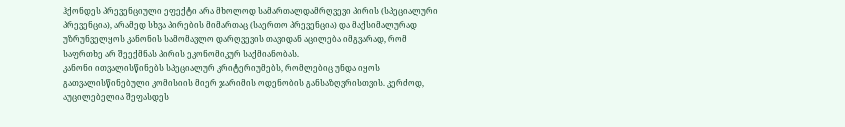ჰქონდეს პრევენციული ეფექტი არა მხოლოდ სამართალდამრღვევი პირის (სპეციალური პრევენცია), არამედ სხვა პირების მიმართაც (საერთო პრევენცია) და მაქსიმალურად უზრუნველყოს კანონის სამომავლო დარღვევის თავიდან აცილება იმგვარად, რომ საფრთხე არ შეექმნას პირის ეკონომიკურ საქმიანობას.
კანონი ითვალისწინებს სპეციალურ კრიტერიუმებს, რომლებიც უნდა იყოს გათვალისწინებული კომისიის მიერ ჯარიმის ოდენობის განსაზღვრისთვის. კერძოდ, აუცილებელია შეფასდეს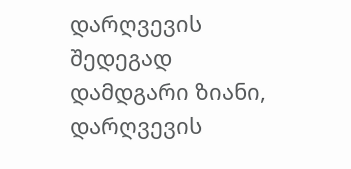დარღვევის შედეგად დამდგარი ზიანი, დარღვევის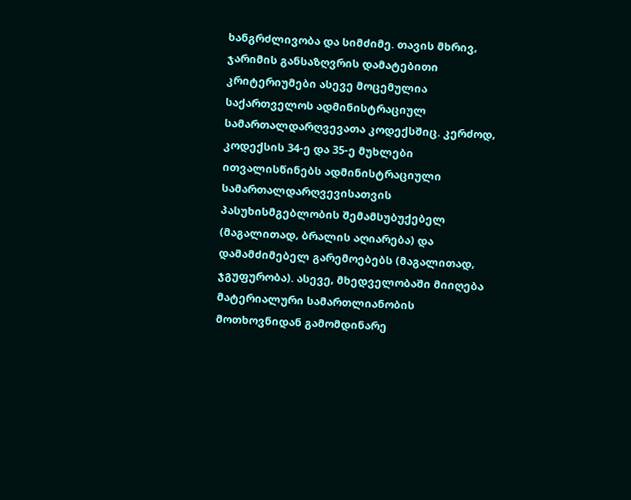ხანგრძლივობა და სიმძიმე. თავის მხრივ, ჯარიმის განსაზღვრის დამატებითი კრიტერიუმები ასევე მოცემულია საქართველოს ადმინისტრაციულ სამართალდარღვევათა კოდექსშიც. კერძოდ, კოდექსის 34-ე და 35-ე მუხლები ითვალისწინებს ადმინისტრაციული სამართალდარღვევისათვის პასუხისმგებლობის შემამსუბუქებელ (მაგალითად, ბრალის აღიარება) და დამამძიმებელ გარემოებებს (მაგალითად, ჯგუფურობა). ასევე, მხედველობაში მიიღება მატერიალური სამართლიანობის მოთხოვნიდან გამომდინარე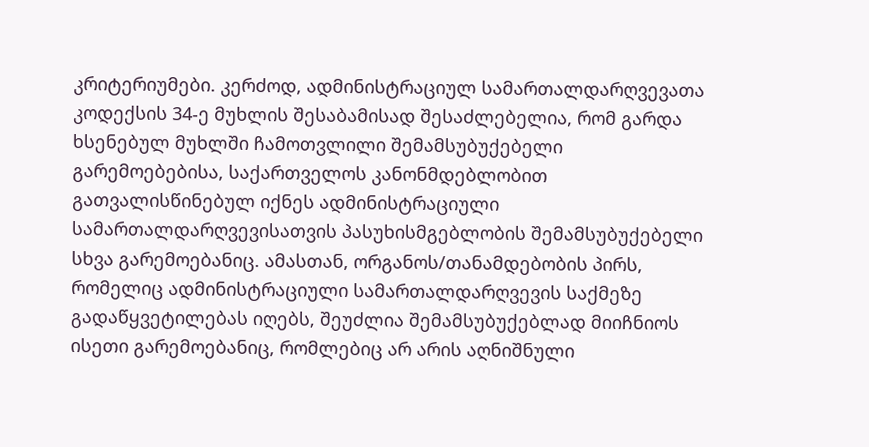კრიტერიუმები. კერძოდ, ადმინისტრაციულ სამართალდარღვევათა კოდექსის 34-ე მუხლის შესაბამისად შესაძლებელია, რომ გარდა ხსენებულ მუხლში ჩამოთვლილი შემამსუბუქებელი გარემოებებისა, საქართველოს კანონმდებლობით გათვალისწინებულ იქნეს ადმინისტრაციული სამართალდარღვევისათვის პასუხისმგებლობის შემამსუბუქებელი სხვა გარემოებანიც. ამასთან, ორგანოს/თანამდებობის პირს, რომელიც ადმინისტრაციული სამართალდარღვევის საქმეზე გადაწყვეტილებას იღებს, შეუძლია შემამსუბუქებლად მიიჩნიოს ისეთი გარემოებანიც, რომლებიც არ არის აღნიშნული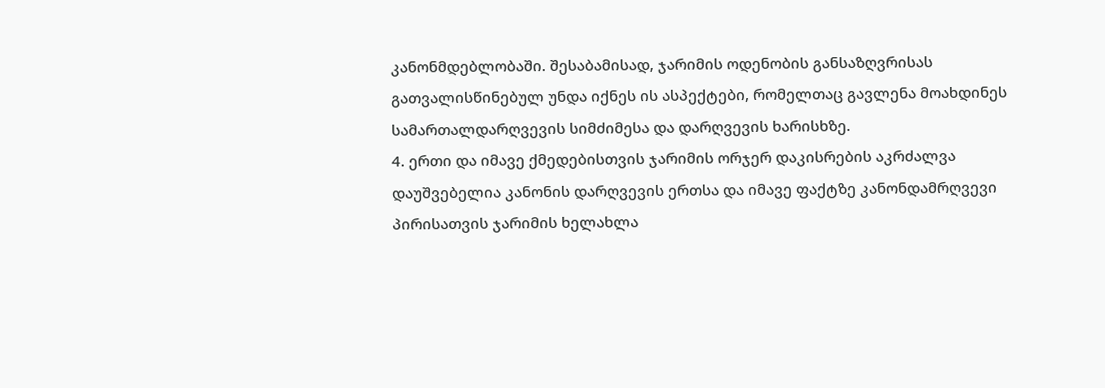კანონმდებლობაში. შესაბამისად, ჯარიმის ოდენობის განსაზღვრისას გათვალისწინებულ უნდა იქნეს ის ასპექტები, რომელთაც გავლენა მოახდინეს სამართალდარღვევის სიმძიმესა და დარღვევის ხარისხზე.
4. ერთი და იმავე ქმედებისთვის ჯარიმის ორჯერ დაკისრების აკრძალვა
დაუშვებელია კანონის დარღვევის ერთსა და იმავე ფაქტზე კანონდამრღვევი პირისათვის ჯარიმის ხელახლა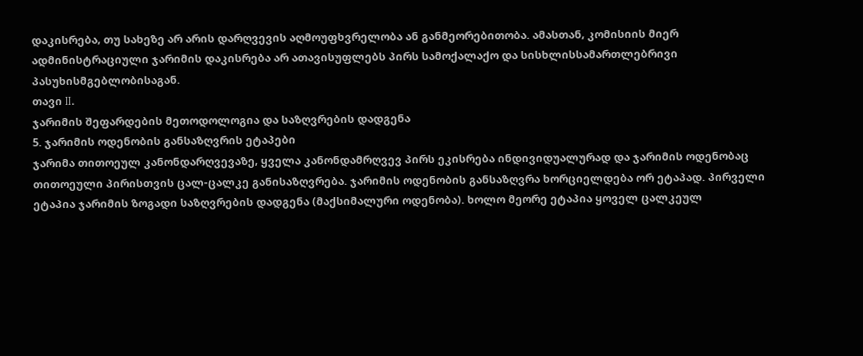დაკისრება, თუ სახეზე არ არის დარღვევის აღმოუფხვრელობა ან განმეორებითობა. ამასთან, კომისიის მიერ ადმინისტრაციული ჯარიმის დაკისრება არ ათავისუფლებს პირს სამოქალაქო და სისხლისსამართლებრივი პასუხისმგებლობისაგან.
თავი II.
ჯარიმის შეფარდების მეთოდოლოგია და საზღვრების დადგენა
5. ჯარიმის ოდენობის განსაზღვრის ეტაპები
ჯარიმა თითოეულ კანონდარღვევაზე, ყველა კანონდამრღვევ პირს ეკისრება ინდივიდუალურად და ჯარიმის ოდენობაც თითოეული პირისთვის ცალ-ცალკე განისაზღვრება. ჯარიმის ოდენობის განსაზღვრა ხორციელდება ორ ეტაპად. პირველი ეტაპია ჯარიმის ზოგადი საზღვრების დადგენა (მაქსიმალური ოდენობა). ხოლო მეორე ეტაპია ყოველ ცალკეულ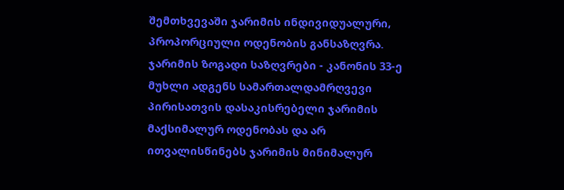შემთხვევაში ჯარიმის ინდივიდუალური, პროპორციული ოდენობის განსაზღვრა.
ჯარიმის ზოგადი საზღვრები - კანონის 33-ე მუხლი ადგენს სამართალდამრღვევი პირისათვის დასაკისრებელი ჯარიმის მაქსიმალურ ოდენობას და არ ითვალისწინებს ჯარიმის მინიმალურ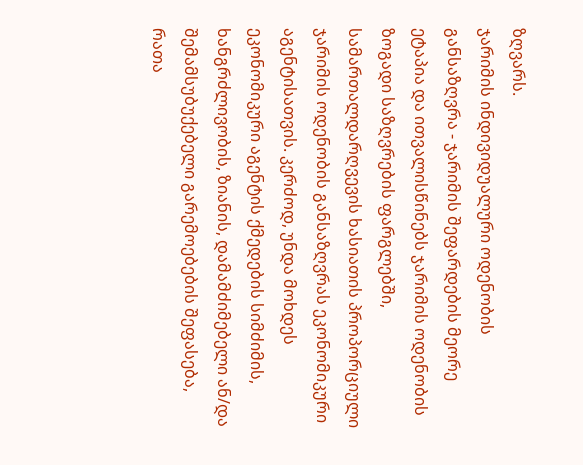ზღვარს.
ჯარიმის ინდივიდუალური ოდენობის განსაზღვრა - ჯარიმის შეფარდების მეორე ეტაპია და ითვალისწინებს ჯარიმის ოდენობის ზოგადი საზღვრების ფარგლებში, სამართალდარღვევის ხასიათის პროპორციული ჯარიმის ოდენობის განსაზღვრას ეკონომიკური აგენტისათვის. კერძოდ, უნდა მოხდეს ეკონომიკური აგენტის ქმედების სიმძიმის, ხანგრძლივობის, ზიანის, დამამძიმებელი ან/და შემამსუბუქებელი გარემოებების შეფასება, რათა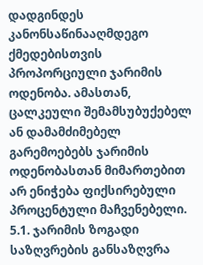დადგინდეს კანონსაწინააღმდეგო ქმედებისთვის პროპორციული ჯარიმის ოდენობა. ამასთან, ცალკეული შემამსუბუქებელ ან დამამძიმებელ გარემოებებს ჯარიმის ოდენობასთან მიმართებით არ ენიჭება ფიქსირებული პროცენტული მაჩვენებელი.
5.1. ჯარიმის ზოგადი საზღვრების განსაზღვრა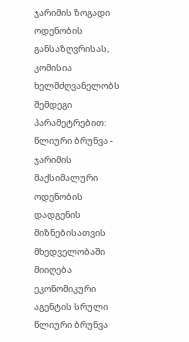ჯარიმის ზოგადი ოდენობის განსაზღვრისას, კომისია ხელმძღვანელობს შემდეგი პარამეტრებით:
წლიური ბრუნვა - ჯარიმის მაქსიმალური ოდენობის დადგენის მიზნებისათვის მხედველობაში მიიღება ეკონომიკური აგენტის სრული წლიური ბრუნვა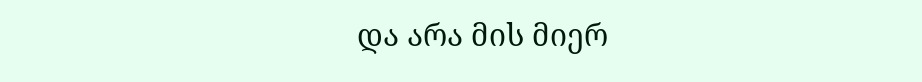და არა მის მიერ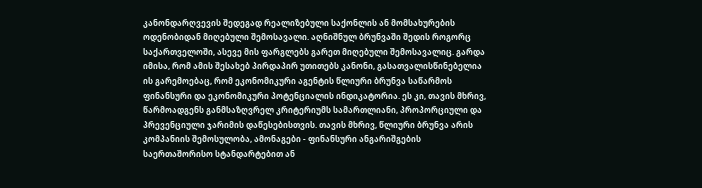კანონდარღვევის შედეგად რეალიზებული საქონლის ან მომსახურების ოდენობიდან მიღებული შემოსავალი. აღნიშნულ ბრუნვაში შედის როგორც საქართველოში, ასევე მის ფარგლებს გარეთ მიღებული შემოსავალიც. გარდა იმისა, რომ ამის შესახებ პირდაპირ უთითებს კანონი, გასათვალისწინებელია ის გარემოებაც, რომ ეკონომიკური აგენტის წლიური ბრუნვა საწარმოს ფინანსური და ეკონომიკური პოტენციალის ინდიკატორია. ეს კი, თავის მხრივ, წარმოადგენს განმსაზღვრელ კრიტერიუმს სამართლიანი, პროპორციული და პრევენციული ჯარიმის დაწესებისთვის. თავის მხრივ, წლიური ბრუნვა არის კომპანიის შემოსულობა, ამონაგები - ფინანსური ანგარიშგების საერთაშორისო სტანდარტებით ან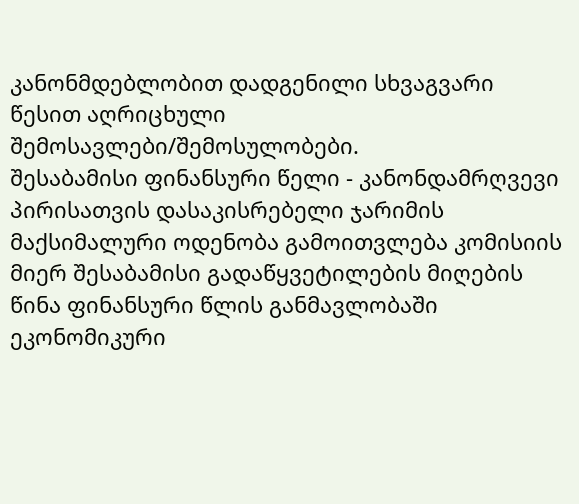კანონმდებლობით დადგენილი სხვაგვარი წესით აღრიცხული შემოსავლები/შემოსულობები.
შესაბამისი ფინანსური წელი - კანონდამრღვევი პირისათვის დასაკისრებელი ჯარიმის მაქსიმალური ოდენობა გამოითვლება კომისიის მიერ შესაბამისი გადაწყვეტილების მიღების წინა ფინანსური წლის განმავლობაში ეკონომიკური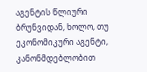აგენტის წლიური ბრუნვიდან, ხოლო, თუ ეკონომიკური აგენტი, კანონმდებლობით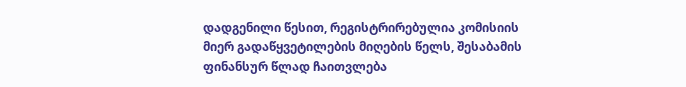დადგენილი წესით, რეგისტრირებულია კომისიის მიერ გადაწყვეტილების მიღების წელს, შესაბამის ფინანსურ წლად ჩაითვლება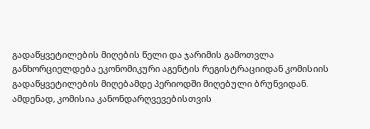გადაწყვეტილების მიღების წელი და ჯარიმის გამოთვლა განხორციელდება ეკონომიკური აგენტის რეგისტრაციიდან კომისიის გადაწყვეტილების მიღებამდე პერიოდში მიღებული ბრუნვიდან.
ამდენად, კომისია კანონდარღვევებისთვის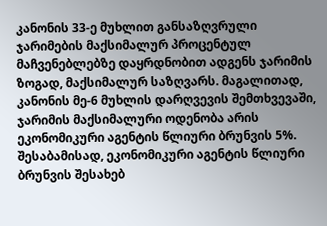კანონის 33-ე მუხლით განსაზღვრული ჯარიმების მაქსიმალურ პროცენტულ მაჩვენებლებზე დაყრდნობით ადგენს ჯარიმის ზოგად, მაქსიმალურ საზღვარს. მაგალითად, კანონის მე-6 მუხლის დარღვევის შემთხვევაში, ჯარიმის მაქსიმალური ოდენობა არის ეკონომიკური აგენტის წლიური ბრუნვის 5%. შესაბამისად, ეკონომიკური აგენტის წლიური ბრუნვის შესახებ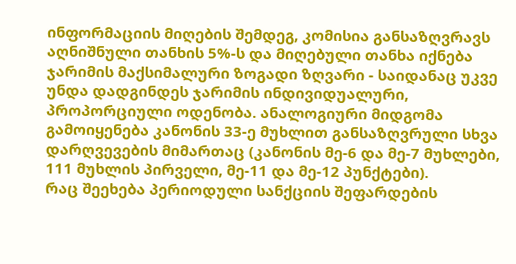ინფორმაციის მიღების შემდეგ, კომისია განსაზღვრავს აღნიშნული თანხის 5%-ს და მიღებული თანხა იქნება ჯარიმის მაქსიმალური ზოგადი ზღვარი - საიდანაც უკვე უნდა დადგინდეს ჯარიმის ინდივიდუალური, პროპორციული ოდენობა. ანალოგიური მიდგომა გამოიყენება კანონის 33-ე მუხლით განსაზღვრული სხვა დარღვევების მიმართაც (კანონის მე-6 და მე-7 მუხლები, 111 მუხლის პირველი, მე-11 და მე-12 პუნქტები).
რაც შეეხება პერიოდული სანქციის შეფარდების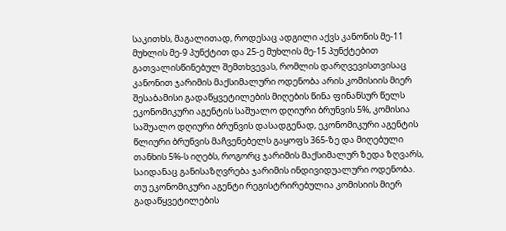საკითხს, მაგალითად, როდესაც ადგილი აქვს კანონის მე-11 მუხლის მე-9 პუნქტით და 25-ე მუხლის მე-15 პუნქტებით გათვალისწინებულ შემთხვევას, რომლის დარღვევისთვისაც კანონით ჯარიმის მაქსიმალური ოდენობა არის კომისიის მიერ შესაბამისი გადაწყვეტილების მიღების წინა ფინანსურ წელს ეკონომიკური აგენტის საშუალო დღიური ბრუნვის 5%, კომისია საშუალო დღიური ბრუნვის დასადგენად, ეკონომიკური აგენტის წლიური ბრუნვის მაჩვენებელს გაყოფს 365-ზე და მიღებული თანხის 5%-ს იღებს, როგორც ჯარიმის მაქსიმალურ ზედა ზღვარს, საიდანაც განისაზღვრება ჯარიმის ინდივიდუალური ოდენობა.
თუ ეკონომიკური აგენტი რეგისტრირებულია კომისიის მიერ გადაწყვეტილების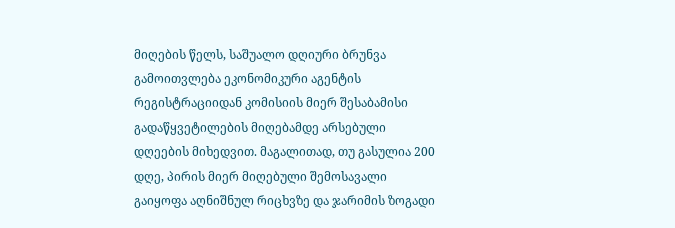მიღების წელს, საშუალო დღიური ბრუნვა გამოითვლება ეკონომიკური აგენტის რეგისტრაციიდან კომისიის მიერ შესაბამისი გადაწყვეტილების მიღებამდე არსებული დღეების მიხედვით. მაგალითად, თუ გასულია 200 დღე, პირის მიერ მიღებული შემოსავალი გაიყოფა აღნიშნულ რიცხვზე და ჯარიმის ზოგადი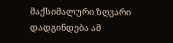მაქსიმალური ზღვარი დადგინდება ამ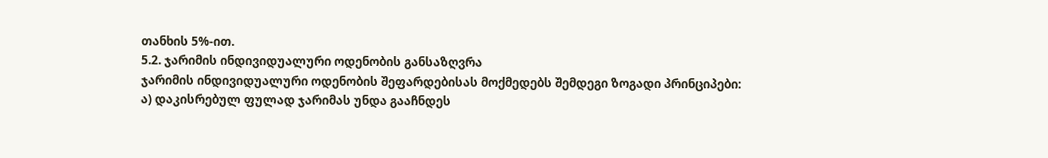თანხის 5%-ით.
5.2. ჯარიმის ინდივიდუალური ოდენობის განსაზღვრა
ჯარიმის ინდივიდუალური ოდენობის შეფარდებისას მოქმედებს შემდეგი ზოგადი პრინციპები:
ა) დაკისრებულ ფულად ჯარიმას უნდა გააჩნდეს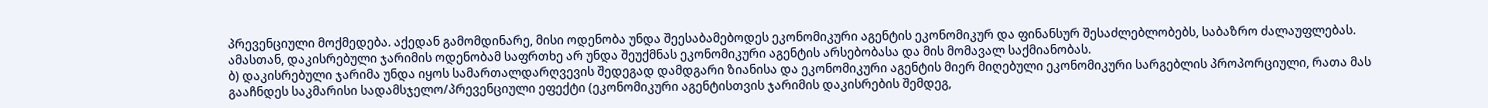პრევენციული მოქმედება. აქედან გამომდინარე, მისი ოდენობა უნდა შეესაბამებოდეს ეკონომიკური აგენტის ეკონომიკურ და ფინანსურ შესაძლებლობებს, საბაზრო ძალაუფლებას. ამასთან, დაკისრებული ჯარიმის ოდენობამ საფრთხე არ უნდა შეუქმნას ეკონომიკური აგენტის არსებობასა და მის მომავალ საქმიანობას.
ბ) დაკისრებული ჯარიმა უნდა იყოს სამართალდარღვევის შედეგად დამდგარი ზიანისა და ეკონომიკური აგენტის მიერ მიღებული ეკონომიკური სარგებლის პროპორციული, რათა მას გააჩნდეს საკმარისი სადამსჯელო/პრევენციული ეფექტი (ეკონომიკური აგენტისთვის ჯარიმის დაკისრების შემდეგ,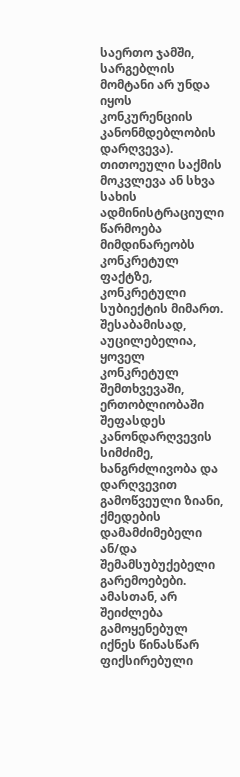საერთო ჯამში, სარგებლის მომტანი არ უნდა იყოს კონკურენციის კანონმდებლობის დარღვევა).
თითოეული საქმის მოკვლევა ან სხვა სახის ადმინისტრაციული წარმოება მიმდინარეობს კონკრეტულ ფაქტზე, კონკრეტული სუბიექტის მიმართ. შესაბამისად, აუცილებელია, ყოველ კონკრეტულ შემთხვევაში, ერთობლიობაში შეფასდეს კანონდარღვევის სიმძიმე, ხანგრძლივობა და დარღვევით გამოწვეული ზიანი, ქმედების დამამძიმებელი ან/და შემამსუბუქებელი გარემოებები. ამასთან, არ შეიძლება გამოყენებულ იქნეს წინასწარ ფიქსირებული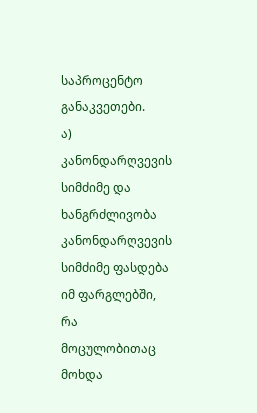საპროცენტო განაკვეთები.
ა) კანონდარღვევის სიმძიმე და ხანგრძლივობა
კანონდარღვევის სიმძიმე ფასდება იმ ფარგლებში, რა მოცულობითაც მოხდა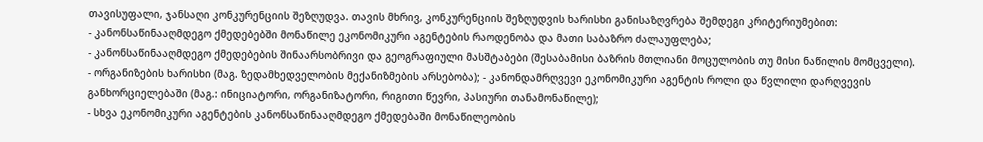თავისუფალი, ჯანსაღი კონკურენციის შეზღუდვა. თავის მხრივ, კონკურენციის შეზღუდვის ხარისხი განისაზღვრება შემდეგი კრიტერიუმებით:
- კანონსაწინააღმდეგო ქმედებებში მონაწილე ეკონომიკური აგენტების რაოდენობა და მათი საბაზრო ძალაუფლება;
- კანონსაწინააღმდეგო ქმედებების შინაარსობრივი და გეოგრაფიული მასშტაბები (შესაბამისი ბაზრის მთლიანი მოცულობის თუ მისი ნაწილის მომცველი).
- ორგანიზების ხარისხი (მაგ. ზედამხედველობის მექანიზმების არსებობა); - კანონდამრღვევი ეკონომიკური აგენტის როლი და წვლილი დარღვევის განხორციელებაში (მაგ.: ინიციატორი, ორგანიზატორი, რიგითი წევრი, პასიური თანამონაწილე);
- სხვა ეკონომიკური აგენტების კანონსაწინააღმდეგო ქმედებაში მონაწილეობის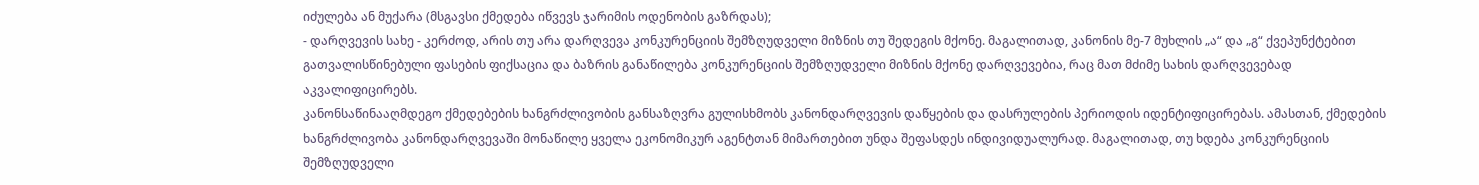იძულება ან მუქარა (მსგავსი ქმედება იწვევს ჯარიმის ოდენობის გაზრდას);
- დარღვევის სახე - კერძოდ, არის თუ არა დარღვევა კონკურენციის შემზღუდველი მიზნის თუ შედეგის მქონე. მაგალითად, კანონის მე-7 მუხლის „ა“ და „გ“ ქვეპუნქტებით გათვალისწინებული ფასების ფიქსაცია და ბაზრის განაწილება კონკურენციის შემზღუდველი მიზნის მქონე დარღვევებია, რაც მათ მძიმე სახის დარღვევებად აკვალიფიცირებს.
კანონსაწინააღმდეგო ქმედებების ხანგრძლივობის განსაზღვრა გულისხმობს კანონდარღვევის დაწყების და დასრულების პერიოდის იდენტიფიცირებას. ამასთან, ქმედების ხანგრძლივობა კანონდარღვევაში მონაწილე ყველა ეკონომიკურ აგენტთან მიმართებით უნდა შეფასდეს ინდივიდუალურად. მაგალითად, თუ ხდება კონკურენციის შემზღუდველი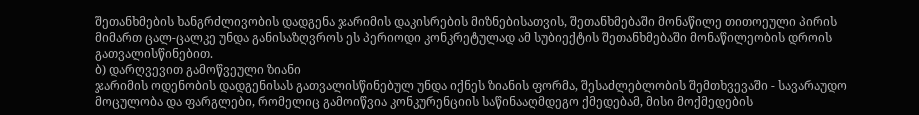შეთანხმების ხანგრძლივობის დადგენა ჯარიმის დაკისრების მიზნებისათვის, შეთანხმებაში მონაწილე თითოეული პირის მიმართ ცალ-ცალკე უნდა განისაზღვროს ეს პერიოდი კონკრეტულად ამ სუბიექტის შეთანხმებაში მონაწილეობის დროის გათვალისწინებით.
ბ) დარღვევით გამოწვეული ზიანი
ჯარიმის ოდენობის დადგენისას გათვალისწინებულ უნდა იქნეს ზიანის ფორმა, შესაძლებლობის შემთხვევაში - სავარაუდო მოცულობა და ფარგლები, რომელიც გამოიწვია კონკურენციის საწინააღმდეგო ქმედებამ, მისი მოქმედების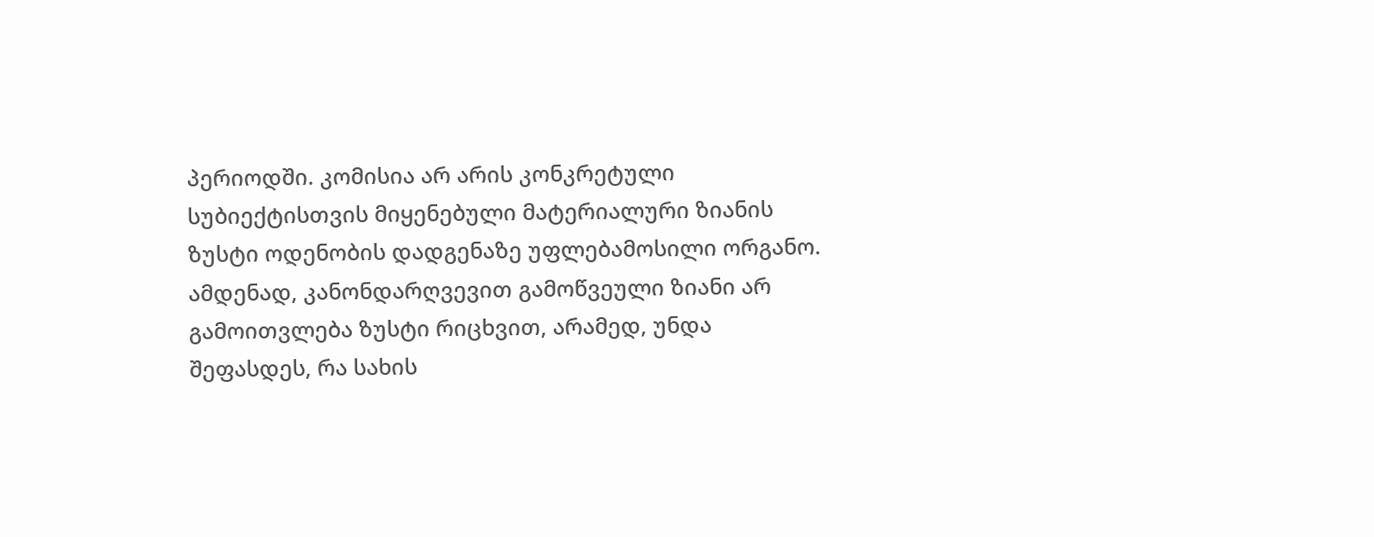პერიოდში. კომისია არ არის კონკრეტული სუბიექტისთვის მიყენებული მატერიალური ზიანის ზუსტი ოდენობის დადგენაზე უფლებამოსილი ორგანო. ამდენად, კანონდარღვევით გამოწვეული ზიანი არ გამოითვლება ზუსტი რიცხვით, არამედ, უნდა შეფასდეს, რა სახის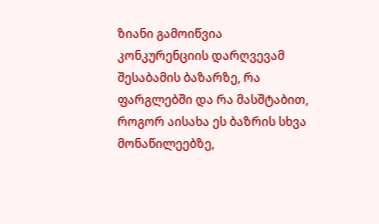ზიანი გამოიწვია კონკურენციის დარღვევამ შესაბამის ბაზარზე, რა ფარგლებში და რა მასშტაბით, როგორ აისახა ეს ბაზრის სხვა მონაწილეებზე,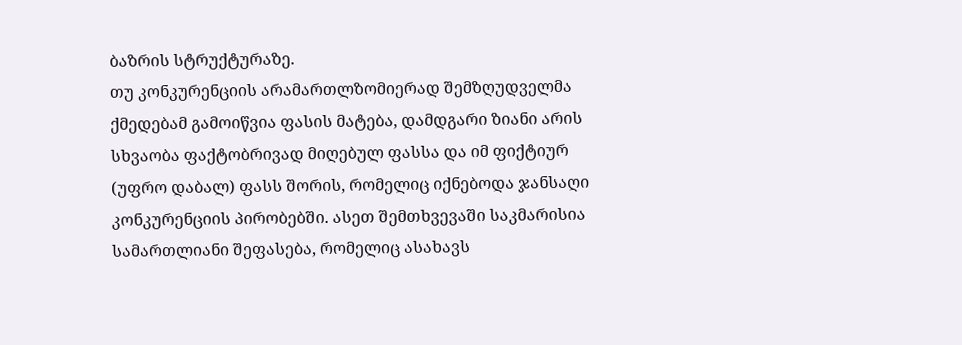ბაზრის სტრუქტურაზე.
თუ კონკურენციის არამართლზომიერად შემზღუდველმა ქმედებამ გამოიწვია ფასის მატება, დამდგარი ზიანი არის სხვაობა ფაქტობრივად მიღებულ ფასსა და იმ ფიქტიურ (უფრო დაბალ) ფასს შორის, რომელიც იქნებოდა ჯანსაღი კონკურენციის პირობებში. ასეთ შემთხვევაში საკმარისია სამართლიანი შეფასება, რომელიც ასახავს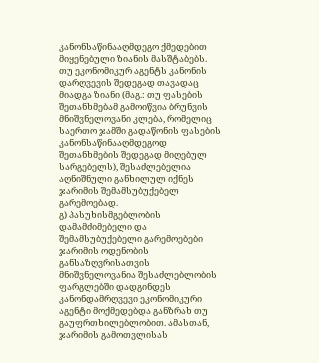კანონსაწინააღმდეგო ქმედებით მიყენებული ზიანის მასშტაბებს.
თუ ეკონომიკურ აგენტს კანონის დარღვევის შედეგად თავადაც მიადგა ზიანი (მაგ.: თუ ფასების შეთანხმებამ გამოიწვია ბრუნვის მნიშვნელოვანი კლება, რომელიც საერთო ჯამში გადაწონის ფასების კანონსაწინააღმდეგოდ შეთანხმების შედეგად მიღებულ სარგებელს), შესაძლებელია აღნიშნული განხილულ იქნეს ჯარიმის შემამსუბუქებელ გარემოებად.
გ) პასუხისმგებლობის დამამძიმებელი და შემამსუბუქებელი გარემოებები
ჯარიმის ოდენობის განსაზღვრისათვის მნიშვნელოვანია შესაძლებლობის ფარგლებში დადგინდეს კანონდამრღვევი ეკონომიკური აგენტი მოქმედებდა განზრახ თუ გაუფრთხილებლობით. ამასთან, ჯარიმის გამოთვლისას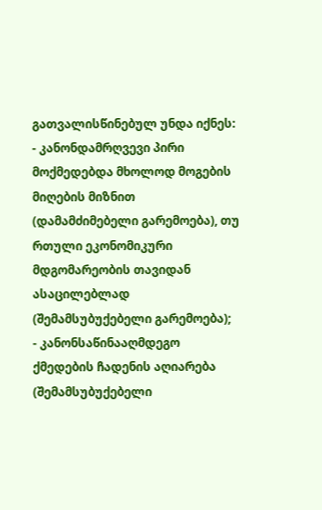გათვალისწინებულ უნდა იქნეს:
- კანონდამრღვევი პირი მოქმედებდა მხოლოდ მოგების მიღების მიზნით (დამამძიმებელი გარემოება), თუ რთული ეკონომიკური მდგომარეობის თავიდან ასაცილებლად (შემამსუბუქებელი გარემოება);
- კანონსაწინააღმდეგო ქმედების ჩადენის აღიარება (შემამსუბუქებელი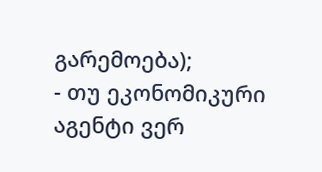გარემოება);
- თუ ეკონომიკური აგენტი ვერ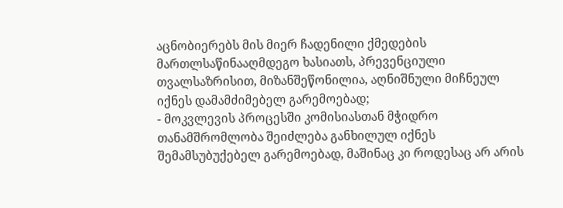აცნობიერებს მის მიერ ჩადენილი ქმედების მართლსაწინააღმდეგო ხასიათს, პრევენციული თვალსაზრისით, მიზანშეწონილია, აღნიშნული მიჩნეულ იქნეს დამამძიმებელ გარემოებად;
- მოკვლევის პროცესში კომისიასთან მჭიდრო თანამშრომლობა შეიძლება განხილულ იქნეს შემამსუბუქებელ გარემოებად, მაშინაც კი როდესაც არ არის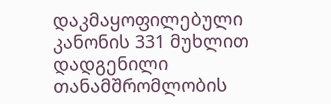დაკმაყოფილებული კანონის 331 მუხლით დადგენილი თანამშრომლობის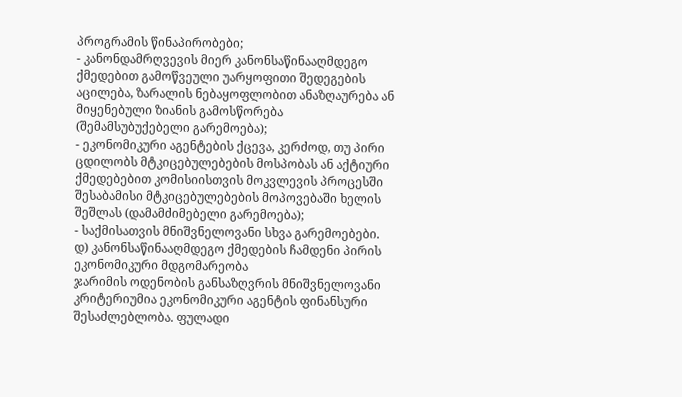პროგრამის წინაპირობები;
- კანონდამრღვევის მიერ კანონსაწინააღმდეგო ქმედებით გამოწვეული უარყოფითი შედეგების აცილება, ზარალის ნებაყოფლობით ანაზღაურება ან მიყენებული ზიანის გამოსწორება (შემამსუბუქებელი გარემოება);
- ეკონომიკური აგენტების ქცევა, კერძოდ, თუ პირი ცდილობს მტკიცებულებების მოსპობას ან აქტიური ქმედებებით კომისიისთვის მოკვლევის პროცესში შესაბამისი მტკიცებულებების მოპოვებაში ხელის შეშლას (დამამძიმებელი გარემოება);
- საქმისათვის მნიშვნელოვანი სხვა გარემოებები.
დ) კანონსაწინააღმდეგო ქმედების ჩამდენი პირის ეკონომიკური მდგომარეობა
ჯარიმის ოდენობის განსაზღვრის მნიშვნელოვანი კრიტერიუმია ეკონომიკური აგენტის ფინანსური შესაძლებლობა. ფულადი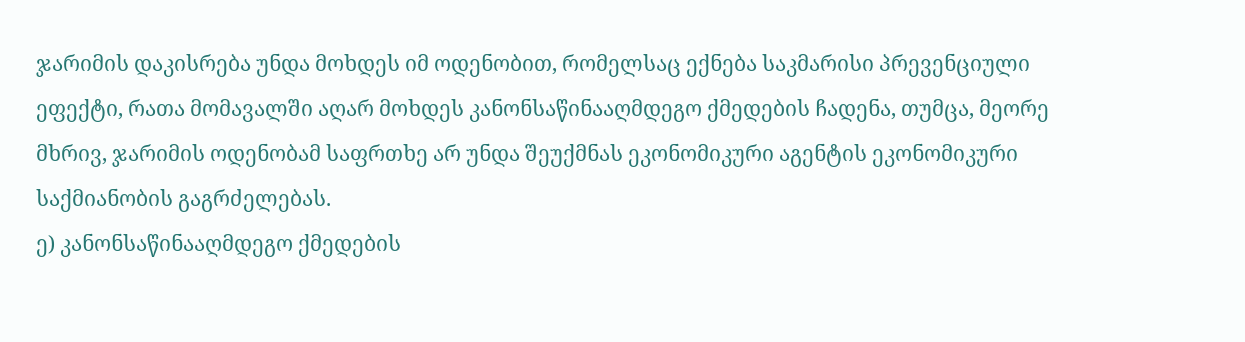ჯარიმის დაკისრება უნდა მოხდეს იმ ოდენობით, რომელსაც ექნება საკმარისი პრევენციული ეფექტი, რათა მომავალში აღარ მოხდეს კანონსაწინააღმდეგო ქმედების ჩადენა, თუმცა, მეორე მხრივ, ჯარიმის ოდენობამ საფრთხე არ უნდა შეუქმნას ეკონომიკური აგენტის ეკონომიკური საქმიანობის გაგრძელებას.
ე) კანონსაწინააღმდეგო ქმედების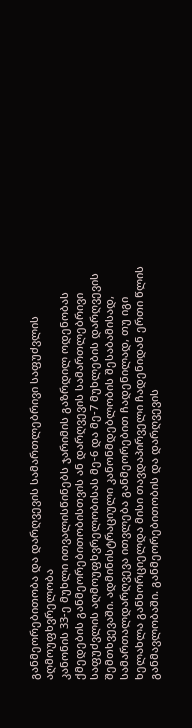განმეორებითობა და დარღვევის სამართლებრივი საფუძვლის აღმოუფხვრელობა
კანონის 33-ე მუხლი ითვალისწინებს ჯარიმის გაზრდილ ოდენობას ქმედების განმეორებითობისთვის ან დარღვევის სამართლებრივი საფუძვლის აღმოუფხვრელობისას მე-6 და მე-7 მუხლების დარღვევის შემთხვევაში. ადმინისტრაციული კანონმდებლობის შესაბამისად, სამართალდარღვევა ითვლება განმეორებით ჩადენილად, თუ იგი ხელახლა განხორციელდა მისი თავდაპირველი ჩადენიდან ერთი წლის განმავლობაში. განმეორებითობის და დარღვევის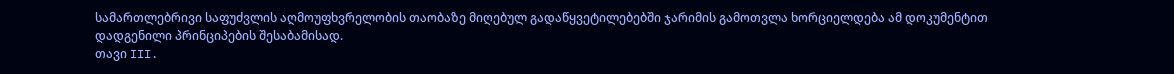სამართლებრივი საფუძვლის აღმოუფხვრელობის თაობაზე მიღებულ გადაწყვეტილებებში ჯარიმის გამოთვლა ხორციელდება ამ დოკუმენტით დადგენილი პრინციპების შესაბამისად.
თავი III.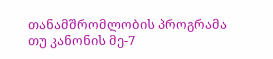თანამშრომლობის პროგრამა
თუ კანონის მე-7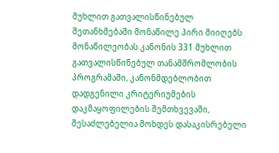მუხლით გათვალისწინებულ შეთანხმებაში მონაწილე პირი მიიღებს მონაწილეობას კანონის 331 მუხლით გათვალისწინებულ თანამშრომლობის პროგრამაში, კანონმდებლობით დადგენილი კრიტერიუმების დაკმაყოფილების შემთხვევაში, შესაძლებელია მოხდეს დასაკისრებელი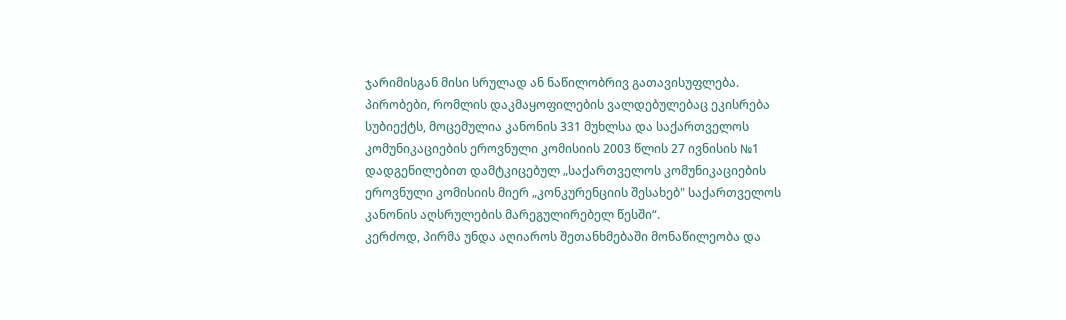ჯარიმისგან მისი სრულად ან ნაწილობრივ გათავისუფლება.
პირობები, რომლის დაკმაყოფილების ვალდებულებაც ეკისრება სუბიექტს, მოცემულია კანონის 331 მუხლსა და საქართველოს კომუნიკაციების ეროვნული კომისიის 2003 წლის 27 ივნისის №1 დადგენილებით დამტკიცებულ „საქართველოს კომუნიკაციების ეროვნული კომისიის მიერ „კონკურენციის შესახებ" საქართველოს კანონის აღსრულების მარეგულირებელ წესში“.
კერძოდ, პირმა უნდა აღიაროს შეთანხმებაში მონაწილეობა და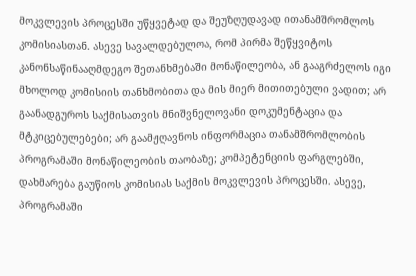მოკვლევის პროცესში უწყვეტად და შეუზღუდავად ითანამშრომლოს კომისიასთან. ასევე სავალდებულოა, რომ პირმა შეწყვიტოს კანონსაწინააღმდეგო შეთანხმებაში მონაწილეობა, ან გააგრძელოს იგი მხოლოდ კომისიის თანხმობითა და მის მიერ მითითებული ვადით; არ გაანადგუროს საქმისათვის მნიშვნელოვანი დოკუმენტაცია და მტკიცებულებები; არ გაამჟღავნოს ინფორმაცია თანამშრომლობის პროგრამაში მონაწილეობის თაობაზე; კომპეტენციის ფარგლებში, დახმარება გაუწიოს კომისიას საქმის მოკვლევის პროცესში. ასევე, პროგრამაში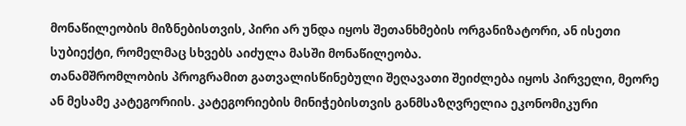მონაწილეობის მიზნებისთვის, პირი არ უნდა იყოს შეთანხმების ორგანიზატორი, ან ისეთი სუბიექტი, რომელმაც სხვებს აიძულა მასში მონაწილეობა.
თანამშრომლობის პროგრამით გათვალისწინებული შეღავათი შეიძლება იყოს პირველი, მეორე ან მესამე კატეგორიის. კატეგორიების მინიჭებისთვის განმსაზღვრელია ეკონომიკური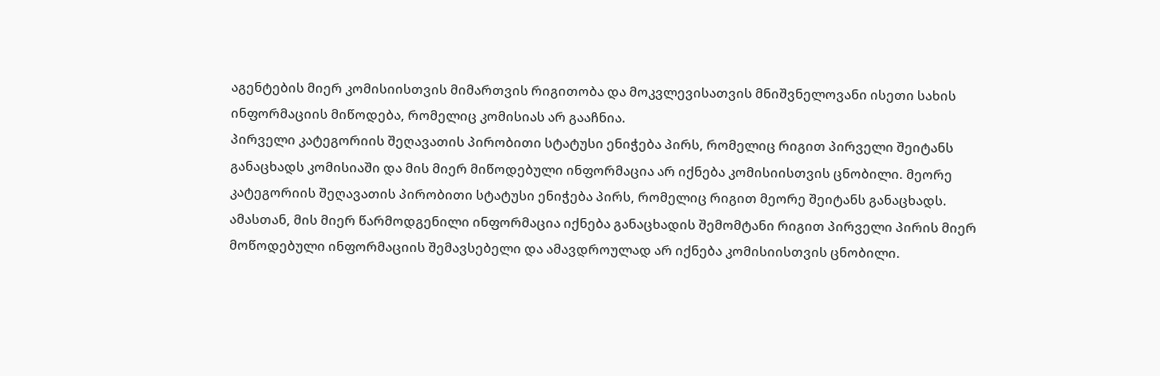აგენტების მიერ კომისიისთვის მიმართვის რიგითობა და მოკვლევისათვის მნიშვნელოვანი ისეთი სახის ინფორმაციის მიწოდება, რომელიც კომისიას არ გააჩნია.
პირველი კატეგორიის შეღავათის პირობითი სტატუსი ენიჭება პირს, რომელიც რიგით პირველი შეიტანს განაცხადს კომისიაში და მის მიერ მიწოდებული ინფორმაცია არ იქნება კომისიისთვის ცნობილი. მეორე კატეგორიის შეღავათის პირობითი სტატუსი ენიჭება პირს, რომელიც რიგით მეორე შეიტანს განაცხადს. ამასთან, მის მიერ წარმოდგენილი ინფორმაცია იქნება განაცხადის შემომტანი რიგით პირველი პირის მიერ მოწოდებული ინფორმაციის შემავსებელი და ამავდროულად არ იქნება კომისიისთვის ცნობილი.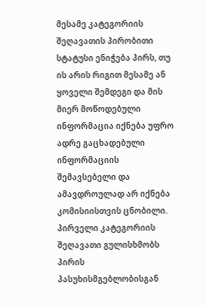მესამე კატეგორიის შეღავათის პირობითი სტატუსი ენიჭება პირს, თუ ის არის რიგით მესამე ან ყოველი შემდეგი და მის მიერ მოწოდებული ინფორმაცია იქნება უფრო ადრე გაცხადებული ინფორმაციის შემავსებელი და ამავდროულად არ იქნება კომისიისთვის ცნობილი. პირველი კატეგორიის შეღავათი გულისხმობს პირის პასუხისმგებლობისგან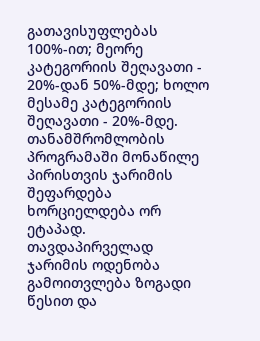გათავისუფლებას 100%-ით; მეორე კატეგორიის შეღავათი - 20%-დან 50%-მდე; ხოლო მესამე კატეგორიის შეღავათი - 20%-მდე.
თანამშრომლობის პროგრამაში მონაწილე პირისთვის ჯარიმის შეფარდება ხორციელდება ორ ეტაპად. თავდაპირველად ჯარიმის ოდენობა გამოითვლება ზოგადი წესით და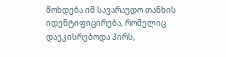მოხდება იმ სავარაუდო თანხის იდენტიფიცირება, რომელიც დაეკისრებოდა პირს,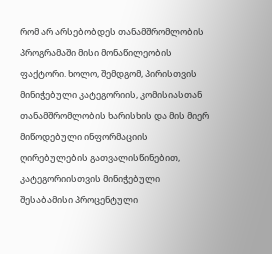რომ არ არსებობდეს თანამშრომლობის პროგრამაში მისი მონაწილეობის ფაქტორი. ხოლო, შემდგომ, პირისთვის მინიჭებული კატეგორიის, კომისიასთან თანამშრომლობის ხარისხის და მის მიერ მიწოდებული ინფორმაციის ღირებულების გათვალისწინებით, კატეგორიისთვის მინიჭებული შესაბამისი პროცენტული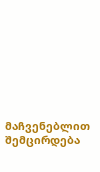მაჩვენებლით შემცირდება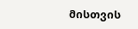მისთვის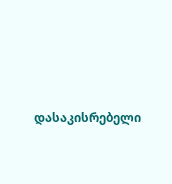დასაკისრებელი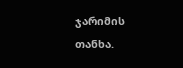ჯარიმის თანხა.